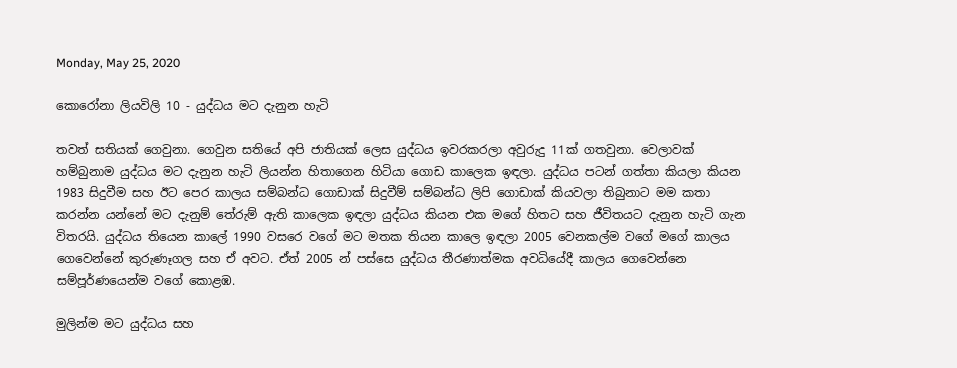Monday, May 25, 2020

කොරෝනා ලියවිලි 10 - යුද්ධය මට දැනුන හැටි

තවත් සතියක් ගෙවුනා. ගෙවුන සතියේ අපි ජාතියක් ලෙස යුද්ධය ඉවරකරලා අවුරුදු 11ක් ගතවුනා. වෙලාවක් හම්බුනාම යුද්ධය මට දැනුන හැටි ලියන්න හිතාගෙන හිටියා ගොඩ කාලෙක ඉඳලා. යුද්ධය පටන් ගත්තා කියලා කියන 1983 සිදුවීම සහ ඊට පෙර කාලය සම්බන්ධ ගොඩාක් සිදුවීම් සම්බන්ධ ලිපි ගොඩාක් කියවලා තිබුනාට මම කතා කරන්න යන්නේ මට දැනුම් තේරුම් ඇති කාලෙක ඉඳලා යුද්ධය කියන එක මගේ හිතට සහ ජීවිතයට දැනුන හැටි ගැන විතරයි. යුද්ධය තියෙන කාලේ 1990 වසරෙ වගේ මට මතක තියන කාලෙ ඉඳලා 2005 වෙනකල්ම වගේ මගේ කාලය ගෙවෙන්නේ කුරුණෑගල සහ ඒ අවට. ඒත් 2005 න් පස්සෙ යුද්ධය තීරණාත්මක අවධියේදී කාලය ගෙවෙන්නෙ සම්පූර්ණයෙන්ම වගේ කොළඹ.

මුලින්ම මට යුද්ධය සහ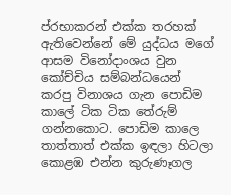ප්රභාකරන් එක්ක තරහක් ඇතිවෙන්නේ මේ යුද්ධය මගේ ආසම විනෝදාංශය වුන කෝච්චිය සම්බන්ධයෙන් කරපු විනාශය ගැන පොඩිම කාලේ ටික ටික තේරුම් ගන්නකොට. පොඩිම කාලෙ තාත්තාත් එක්ක ඉඳලා හිටලා කොළඹ එන්න කුරුණෑගල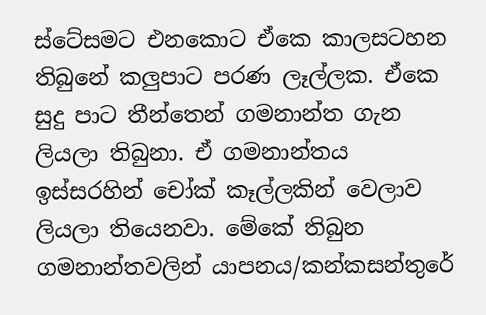ස්ටේසමට එනකොට ඒකෙ කාලසටහන තිබුනේ කලුපාට පරණ ලෑල්ලක. ඒකෙ සුදු පාට තීන්තෙන් ගමනාන්ත ගැන ලියලා තිබුනා. ඒ ගමනාන්තය ඉස්සරහින් චෝක් කෑල්ලකින් වෙලාව ලියලා තියෙනවා. මේකේ තිබුන ගමනාන්තවලින් යාපනය/කන්කසන්තුරේ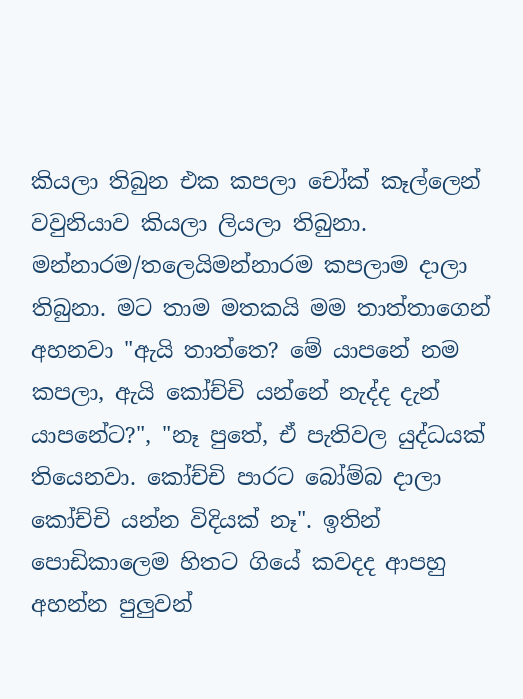කියලා තිබුන එක කපලා චෝක් කෑල්ලෙන් වවුනියාව කියලා ලියලා තිබුනා. මන්නාරම/තලෙයිමන්නාරම කපලාම දාලා තිබුනා. මට තාම මතකයි මම තාත්තාගෙන් අහනවා "ඇයි තාත්තෙ? මේ යාපනේ නම කපලා, ඇයි කෝච්චි යන්නේ නැද්ද දැන් යාපනේට?", "නෑ පුතේ, ඒ පැතිවල යුද්ධයක් තියෙනවා. කෝච්චි පාරට බෝම්බ දාලා කෝච්චි යන්න විදියක් නෑ". ඉතින් පොඩිකාලෙම හිතට ගියේ කවදද ආපහු අහන්න පුලුවන්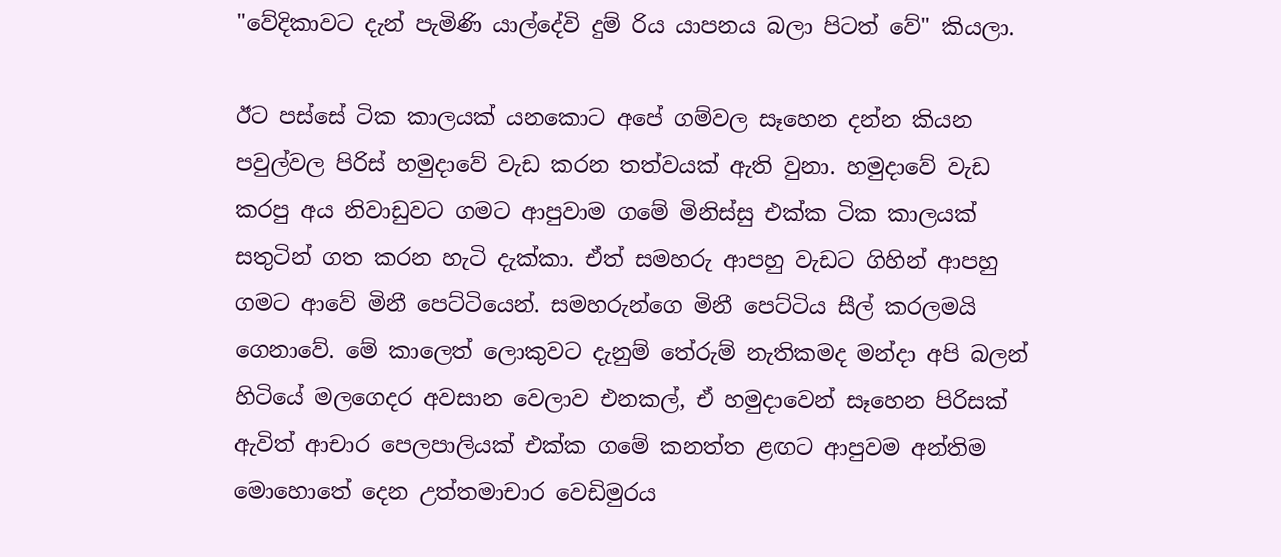"වේදිකාවට දැන් පැමිණි යාල්දේවි දුම් රිය යාපනය බලා පිටත් වේ" කියලා.

ඊට පස්සේ ටික කාලයක් යනකොට අපේ ගම්වල සෑහෙන දන්න කියන පවුල්වල පිරිස් හමුදාවේ වැඩ කරන තත්වයක් ඇති වුනා. හමුදාවේ වැඩ කරපු අය නිවාඩුවට ගමට ආපුවාම ගමේ මිනිස්සු එක්ක ටික කාලයක් සතුටින් ගත කරන හැටි දැක්කා. ඒත් සමහරු ආපහු වැඩට ගිහින් ආපහු ගමට ආවේ මිනී පෙට්ටියෙන්. සමහරුන්ගෙ මිනී පෙට්ටිය සීල් කරලමයි ගෙනාවේ. මේ කාලෙත් ලොකුවට දැනුම් තේරුම් නැතිකමද මන්දා අපි බලන් හිටියේ මලගෙදර අවසාන වෙලාව එනකල්, ඒ හමුදාවෙන් සෑහෙන පිරිසක් ඇවිත් ආචාර පෙලපාලියක් එක්ක ගමේ කනත්ත ළඟට ආපුවම අන්තිම මොහොතේ දෙන උත්තමාචාර වෙඩිමුරය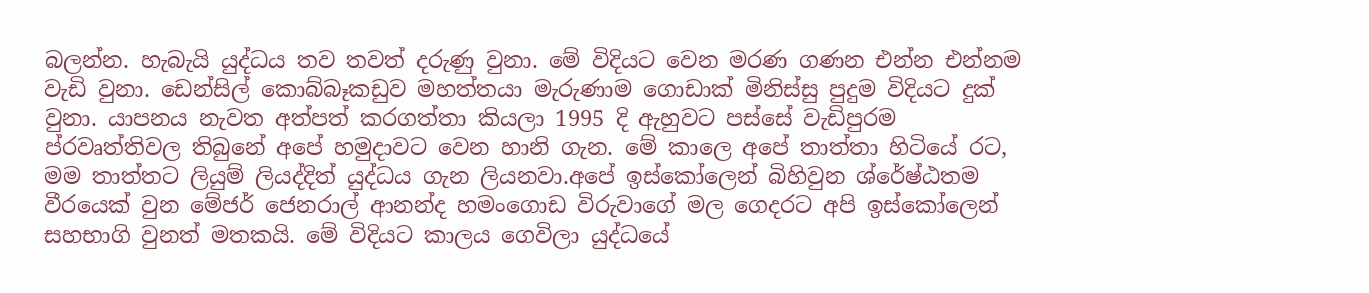බලන්න. හැබැයි යුද්ධය තව තවත් දරුණු වුනා. මේ විදියට වෙන මරණ ගණන එන්න එන්නම වැඩි වුනා. ඩෙන්සිල් කොබ්බෑකඩුව මහත්තයා මැරුණාම ගොඩාක් මිනිස්සු පුදුම විදියට දුක් වුනා. යාපනය නැවත අත්පත් කරගත්තා කියලා 1995 දි ඇහුවට පස්සේ වැඩිපුරම ප්රවෘත්තිවල තිබුනේ අපේ හමුදාවට වෙන හානි ගැන. මේ කාලෙ අපේ තාත්තා හිටියේ රට, මම තාත්තට ලියුම් ලියද්දිත් යුද්ධය ගැන ලියනවා.අපේ ඉස්කෝලෙන් බිහිවුන ශ්රේෂ්ඨතම වීරයෙක් වුන මේජර් ජෙනරාල් ආනන්ද හමංගොඩ විරුවාගේ මල ගෙදරට අපි ඉස්කෝලෙන් සහභාගි වුනත් මතකයි. මේ විදියට කාලය ගෙවිලා යුද්ධයේ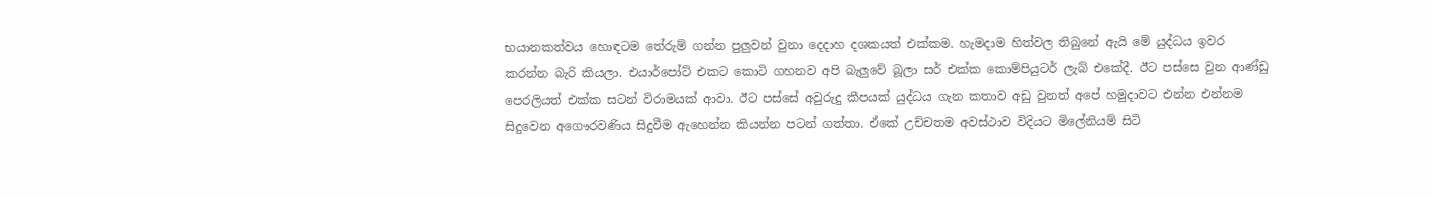භයානකත්වය හොඳටම තේරුම් ගන්න පුලුවන් වුනා දෙදාහ දශකයත් එක්කම. හැමදාම හිත්වල තිබුනේ ඇයි මේ යුද්ධය ඉවර කරන්න බැරි කියලා. එයාර්පෝට් එකට කොටි ගහනව අපි බැලුවේ බූලා සර් එක්ක කොම්පියුටර් ලැබ් එකේදී. ඊට පස්සෙ වුන ආණ්ඩු පෙරලියත් එක්ක සටන් විරාමයක් ආවා. ඊට පස්සේ අවුරුදු කීපයක් යුද්ධය ගැන කතාව අඩු වුනත් අපේ හමුදාවට එන්න එන්නම සිදුවෙන අගෞරවණිය සිදුවීම ඇහෙන්න කියන්න පටන් ගත්තා. ඒකේ උච්චතම අවස්ථාව විදියට මිලේනියම් සිටි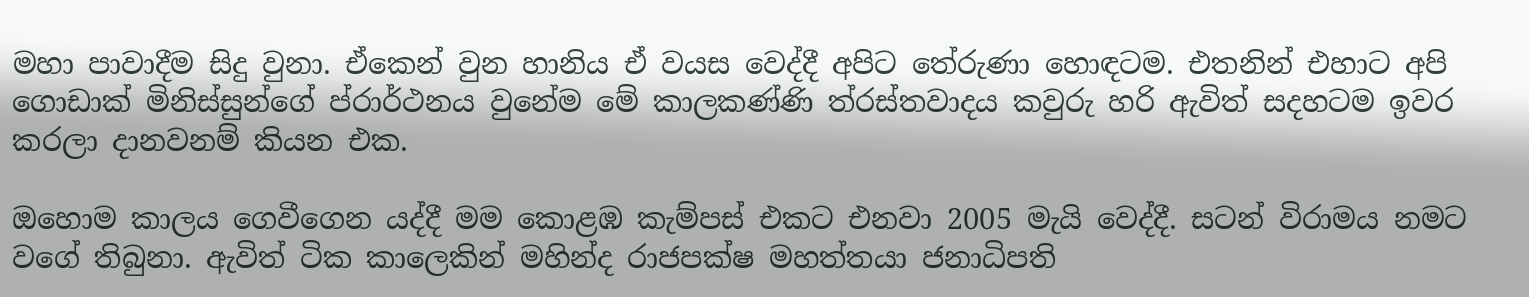මහා පාවාදීම සිදු වුනා. ඒකෙන් වුන හානිය ඒ වයස වෙද්දී අපිට තේරුණා හොඳටම. එතනින් එහාට අපි ගොඩාක් මිනිස්සුන්ගේ ප්රාර්ථනය වුනේම මේ කාලකණ්ණි ත්රස්තවාදය කවුරු හරි ඇවිත් සදහටම ඉවර කරලා දානවනම් කියන එක.

ඔහොම කාලය ගෙවීගෙන යද්දී මම කොළඹ කැම්පස් එකට එනවා 2005 මැයි වෙද්දී. සටන් විරාමය නමට වගේ තිබුනා. ඇවිත් ටික කාලෙකින් මහින්ද රාජපක්ෂ මහත්තයා ජනාධිපති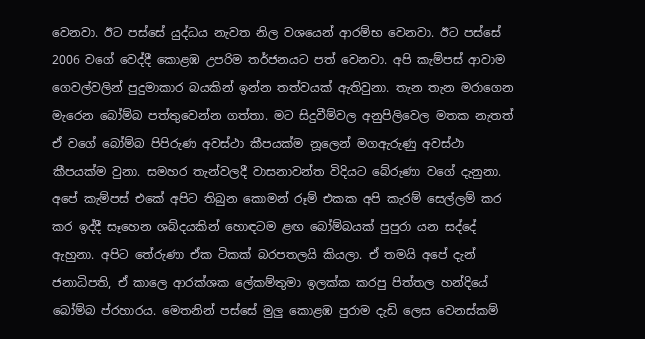වෙනවා. ඊට පස්සේ යුද්ධය නැවත නිල වශයෙන් ආරම්භ වෙනවා. ඊට පස්සේ 2006 වගේ වෙද්දී කොළඹ උපරිම තර්ජනයට පත් වෙනවා. අපි කැම්පස් ආවාම ගෙවල්වලින් පුදුමාකාර බයකින් ඉන්න තත්වයක් ඇතිවුනා. තැන තැන මරාගෙන මැරෙන බෝම්බ පත්තුවෙන්න ගත්තා. මට සිදුවීම්වල අනුපිලිවෙල මතක නැතත් ඒ වගේ බෝම්බ පිපිරුණ අවස්ථා කීපයක්ම නූලෙන් මගඇරුණු අවස්ථා කීපයක්ම වුනා. සමහර තැන්වලදී වාසනාවන්ත විදියට බේරුණා වගේ දැනුනා. අපේ කැම්පස් එකේ අපිට තිබුන කොමන් රූම් එකක අපි කැරම් සෙල්ලම් කර කර ඉද්දී සෑහෙන ශබ්දයකින් හොඳටම ළඟ බෝම්බයක් පුපුරා යන සද්දේ ඇහුනා. අපිට තේරුණා ඒක ටිකක් බරපතලයි කියලා. ඒ තමයි අපේ දැන් ජනාධිපති, ඒ කාලෙ ආරක්ශක ලේකම්තුමා ඉලක්ක කරපු පිත්තල හන්දියේ බෝම්බ ප්රහාරය. මෙතනින් පස්සේ මුලු කොළඹ පුරාම දැඩි ලෙස වෙනස්කම්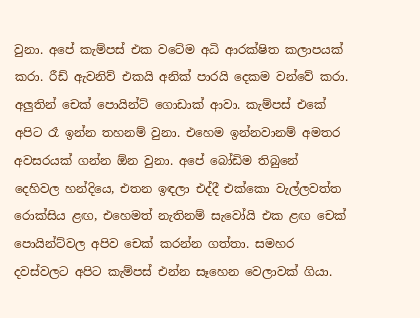වුනා. අපේ කැම්පස් එක වටේම අධි ආරක්ෂිත කලාපයක් කරා. රීඩ් ඇවනිව් එකයි අනික් පාරයි දෙකම වන්වේ කරා. අලුතින් චෙක් පොයින්ට් ගොඩාක් ආවා. කැම්පස් එකේ අපිට රෑ ඉන්න තහනම් වුනා. එහෙම ඉන්නවානම් අමතර අවසරයක් ගන්න ඕන වුනා. අපේ බෝඩිම තිබුනේ දෙහිවල හන්දියෙ, එතන ඉඳලා එද්දී එක්කො වැල්ලවත්ත රොක්සිය ළඟ, එහෙමත් නැතිනම් සැවෝයි එක ළඟ චෙක් පොයින්ට්වල අපිව චෙක් කරන්න ගත්තා. සමහර දවස්වලට අපිට කැම්පස් එන්න සෑහෙන වෙලාවක් ගියා.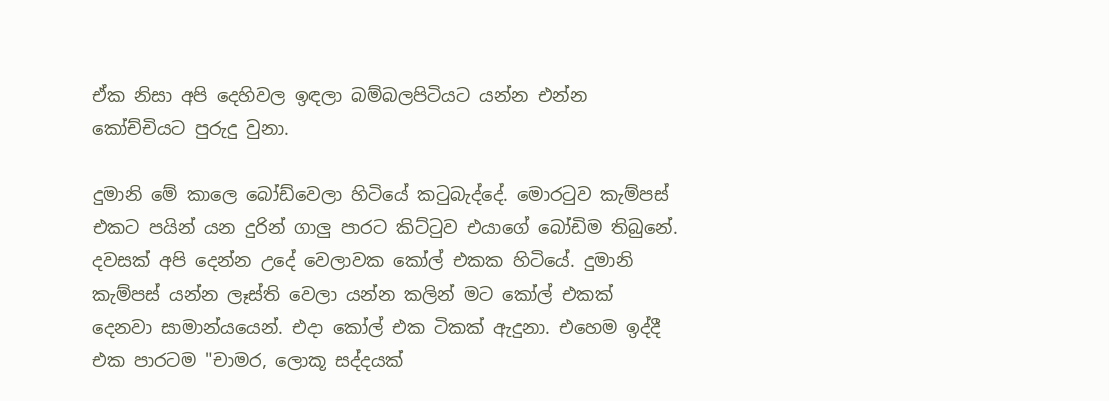ඒක නිසා අපි දෙහිවල ඉඳලා බම්බලපිටියට යන්න එන්න කෝච්චියට පුරුදු වුනා.

දුමානි මේ කාලෙ බෝඩ්වෙලා හිටියේ කටුබැද්දේ. මොරටුව කැම්පස් එකට පයින් යන දුරින් ගාලු පාරට කිට්ටුව එයාගේ බෝඩිම තිබුනේ. දවසක් අපි දෙන්න උදේ වෙලාවක කෝල් එකක හිටියේ. දුමානි කැම්පස් යන්න ලෑස්ති වෙලා යන්න කලින් මට කෝල් එකක් දෙනවා සාමාන්යයෙන්. එදා කෝල් එක ටිකක් ඇදුනා. එහෙම ඉද්දී එක පාරටම "චාමර, ලොකූ සද්දයක්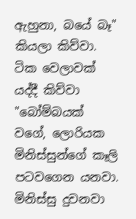ඇහුනා, බයේ බෑ" කියලා කිව්වා. ටික වෙලාවක් යද්දී කිව්වා "බෝම්බයක් වගේ, ලොරියක මිනිස්සුන්ගේ කෑලි පටවගෙන යනවා. මිනිස්සු දුවනවා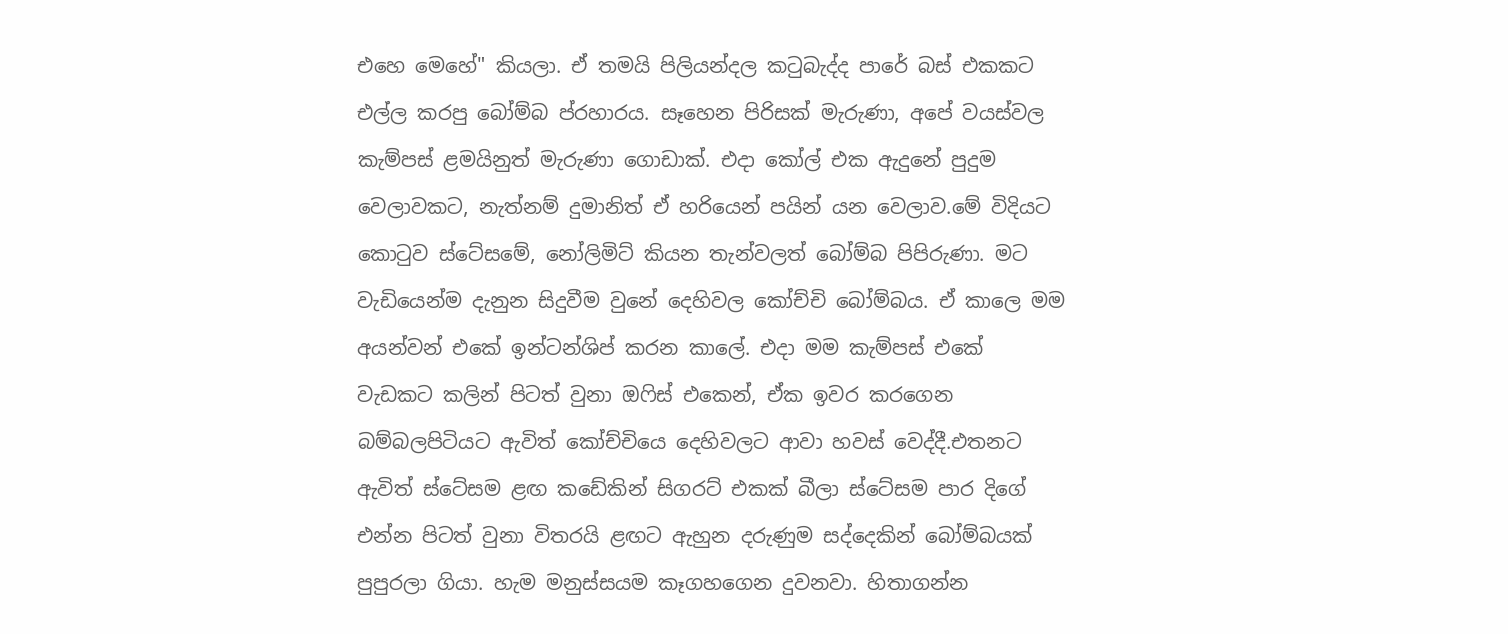එහෙ මෙහේ" කියලා. ඒ තමයි පිලියන්දල කටුබැද්ද පාරේ බස් එකකට එල්ල කරපු බෝම්බ ප්රහාරය. සෑහෙන පිරිසක් මැරුණා, අපේ වයස්වල කැම්පස් ළමයිනුත් මැරුණා ගොඩාක්. එදා කෝල් එක ඇදුනේ පුදුම වෙලාවකට, නැත්නම් දුමානිත් ඒ හරියෙන් පයින් යන වෙලාව.මේ විදියට කොටුව ස්ටේසමේ, නෝලිමිට් කියන තැන්වලත් බෝම්බ පිපිරුණා. මට වැඩියෙන්ම දැනුන සිදුවීම වුනේ දෙහිවල කෝච්චි බෝම්බය. ඒ කාලෙ මම අයන්වන් එකේ ඉන්ටන්ශිප් කරන කාලේ. එදා මම කැම්පස් එකේ වැඩකට කලින් පිටත් වුනා ඔෆිස් එකෙන්, ඒක ඉවර කරගෙන බම්බලපිටියට ඇවිත් කෝච්චියෙ දෙහිවලට ආවා හවස් වෙද්දී.එතනට ඇවිත් ස්ටේසම ළඟ කඩේකින් සිගරට් එකක් බීලා ස්ටේසම පාර දිගේ එන්න පිටත් වුනා විතරයි ළඟට ඇහුන දරුණුම සද්දෙකින් බෝම්බයක් පුපුරලා ගියා. හැම මනුස්සයම කෑගහගෙන දුවනවා. හිතාගන්න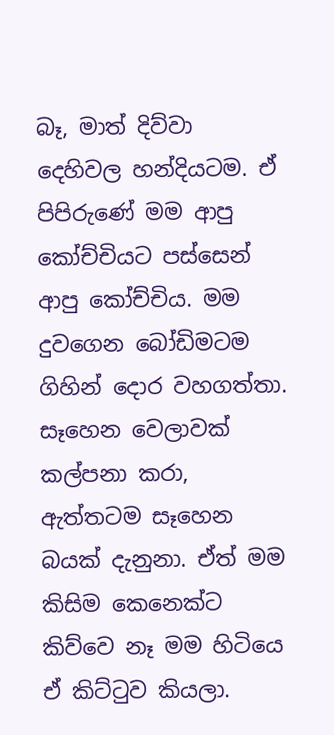බෑ, මාත් දිව්වා දෙහිවල හන්දියටම. ඒ පිපිරුණේ මම ආපු කෝච්චියට පස්සෙන් ආපු කෝච්චිය. මම දුවගෙන බෝඩිමටම ගිහින් දොර වහගත්තා. සෑහෙන වෙලාවක් කල්පනා කරා, ඇත්තටම සෑහෙන බයක් දැනුනා. ඒත් මම කිසිම කෙනෙක්ට කිව්වෙ නෑ මම හිටියෙ ඒ කිට්ටුව කියලා.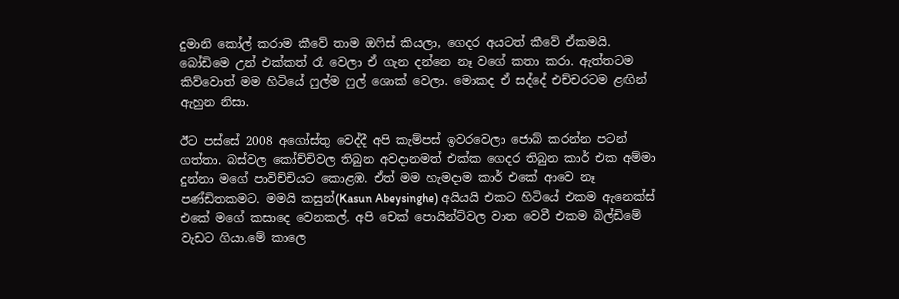දුමානි කෝල් කරාම කීවේ තාම ඔෆිස් කියලා, ගෙදර අයටත් කීවේ ඒකමයි. බෝඩිමෙ උන් එක්කත් රෑ වෙලා ඒ ගැන දන්නෙ නෑ වගේ කතා කරා. ඇත්තටම කිව්වොත් මම හිටියේ ෆුල්ම ෆුල් ශොක් වෙලා. මොකද ඒ සද්දේ එච්චරටම ළඟින් ඇහුන නිසා.

ඊට පස්සේ 2008 අගෝස්තු වෙද්දී අපි කැම්පස් ඉවරවෙලා ජොබ් කරන්න පටන් ගත්තා. බස්වල කෝච්චිවල තිබුන අවදානමත් එක්ක ගෙදර තිබුන කාර් එක අම්මා දුන්නා මගේ පාවිච්චියට කොළඹ. ඒත් මම හැමදාම කාර් එකේ ආවෙ නෑ පණ්ඩිතකමට. මමයි කසුන්(Kasun Abeysinghe) අයියයි එකට හිටියේ එකම ඇනෙක්ස් එකේ මගේ කසාදෙ වෙනකල්. අපි චෙක් පොයින්ට්වල වාත වෙවී එකම බිල්ඩිමේ වැඩට ගියා.මේ කාලෙ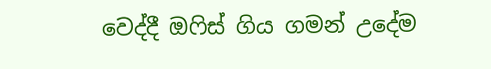වෙද්දී ඔෆිස් ගිය ගමන් උදේම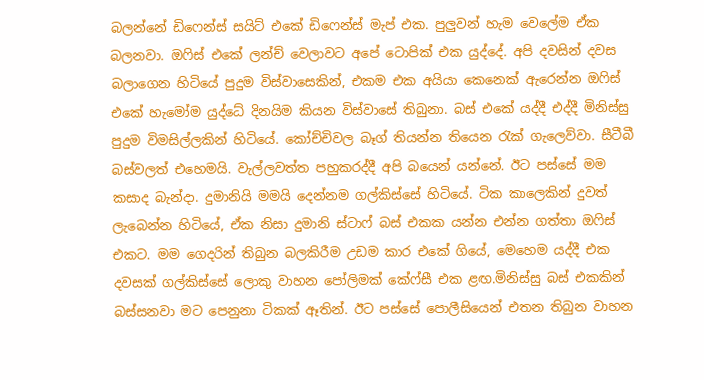බලන්නේ ඩිෆෙන්ස් සයිට් එකේ ඩිෆෙන්ස් මැප් එක. පුලුවන් හැම වෙලේම ඒක බලනවා. ඔෆිස් එකේ ලන්ච් වෙලාවට අපේ ටොපික් එක යුද්දේ. අපි දවසින් දවස බලාගෙන හිටියේ පුදුම විස්වාසෙකින්, එකම එක අයියා කෙනෙක් ඇරෙන්න ඔෆිස් එකේ හැමෝම යුද්ධේ දිනයිම කියන විස්වාසේ තිබුනා. බස් එකේ යද්දී එද්දී මිනිස්සු පුදුම විමසිල්ලකින් හිටියේ. කෝච්චිවල බෑග් තියන්න තියෙන රැක් ගැලෙව්වා. සීටීබී බස්වලත් එහෙමයි. වැල්ලවත්ත පහුකරද්දී අපි බයෙන් යන්නේ. ඊට පස්සේ මම කසාද බැන්දා. දුමානියි මමයි දෙන්නම ගල්කිස්සේ හිටියේ. ටික කාලෙකින් දුවත් ලැබෙන්න හිටියේ, ඒක නිසා දුමානි ස්ටාෆ් බස් එකක යන්න එන්න ගත්තා ඔෆිස් එකට. මම ගෙදරින් තිබුන බලකිරීම උඩම කාර එකේ ගියේ, මෙහෙම යද්දී එක දවසක් ගල්කිස්සේ ලොකු වාහන පෝලිමක් කේෆ්සී එක ළඟ.මිනිස්සු බස් එකකින් බස්සනවා මට පෙනුනා ටිකක් ඈතින්. ඊට පස්සේ පොලීසියෙන් එතන තිබුන වාහන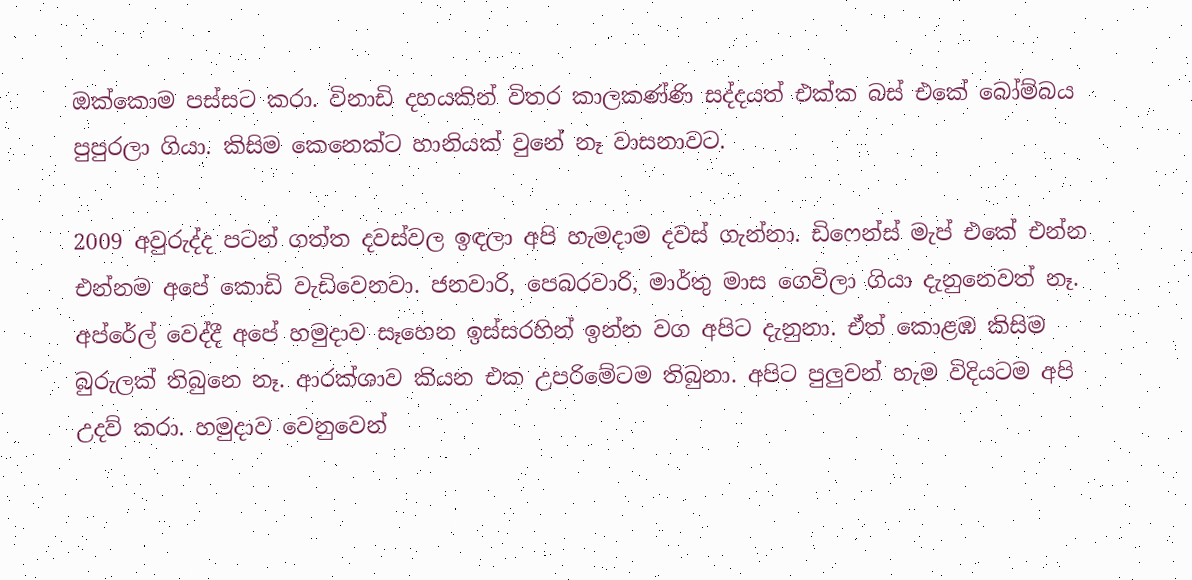ඔක්කොම පස්සට කරා. විනාඩි දහයකින් විතර කාලකණ්ණි සද්දයත් එක්ක බස් එකේ බෝම්බය පුපුරලා ගියා. කිසිම කෙනෙක්ට හානියක් වුනේ නෑ වාසනාවට.

2009 අවුරුද්ද පටන් ගත්ත දවස්වල ඉඳලා අපි හැමදාම දවස් ගැන්නා. ඩිෆෙන්ස් මැප් එකේ එන්න එන්නම අපේ කොඩි වැඩිවෙනවා. ජනවාරි, පෙබරවාරි, මාර්තු මාස ගෙවිලා ගියා දැනුනෙවත් නෑ. අප්රේල් වෙද්දී අපේ හමුදාව සෑහෙන ඉස්සරහින් ඉන්න වග අපිට දැනුනා. ඒත් කොළඹ කිසිම බුරුලක් තිබුනෙ නෑ. ආරක්ශාව කියන එක උපරිමේටම තිබුනා. අපිට පුලුවන් හැම විදියටම අපි උදව් කරා. හමුදාව වෙනුවෙන්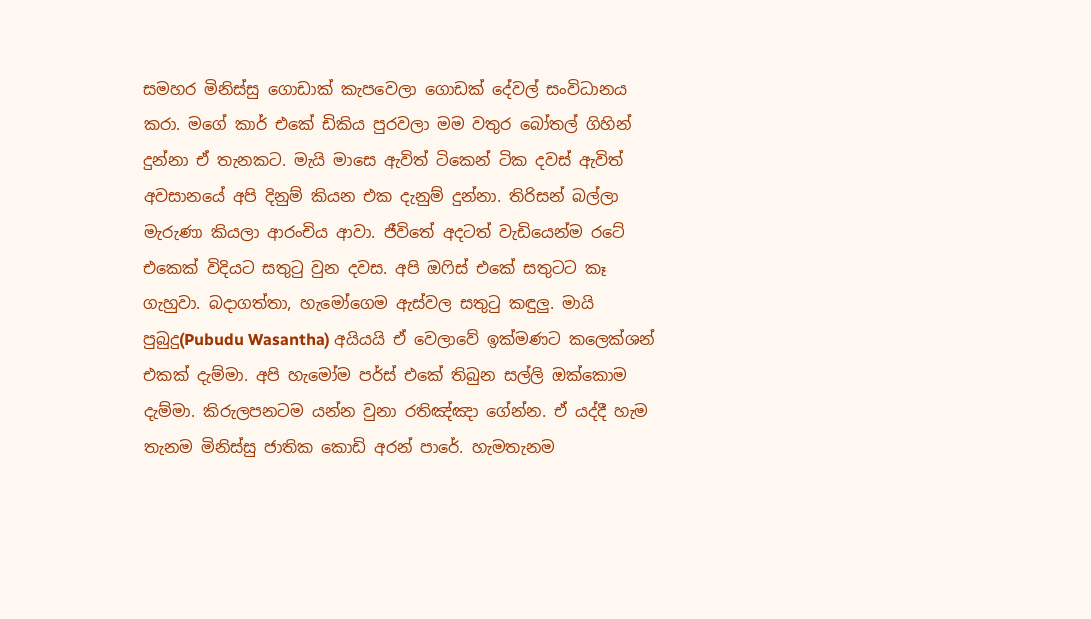සමහර මිනිස්සු ගොඩාක් කැපවෙලා ගොඩක් දේවල් සංවිධානය කරා. මගේ කාර් එකේ ඩිකිය පුරවලා මම වතුර බෝතල් ගිහින් දුන්නා ඒ තැනකට. මැයි මාසෙ ඇවිත් ටිකෙන් ටික දවස් ඇවිත් අවසානයේ අපි දිනුම් කියන එක දැනුම් දුන්නා. තිරිසන් බල්ලා මැරුණා කියලා ආරංචිය ආවා. ජීවිතේ අදටත් වැඩියෙන්ම රටේ එකෙක් විදියට සතුටු වුන දවස. අපි ඔෆිස් එකේ සතුටට කෑ ගැහුවා. බදාගත්තා, හැමෝගෙම ඇස්වල සතුටු කඳුලු. මායි පුබුදු(Pubudu Wasantha) අයියයි ඒ වෙලාවේ ඉක්මණට කලෙක්ශන් එකක් දැම්මා. අපි හැමෝම පර්ස් එකේ තිබුන සල්ලි ඔක්කොම දැම්මා. කිරුලපනටම යන්න වුනා රතිඤ්ඤා ගේන්න. ඒ යද්දී හැම තැනම මිනිස්සු ජාතික කොඩි අරන් පාරේ. හැමතැනම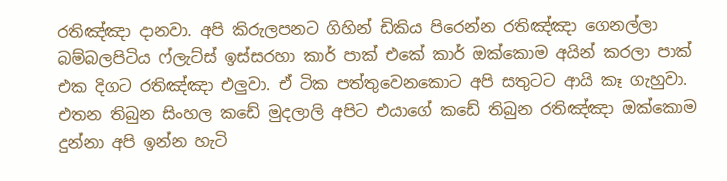රතිඤ්ඤා දානවා. අපි කිරුලපනට ගිහින් ඩිකිය පිරෙන්න රතිඤ්ඤා ගෙනල්ලා බම්බලපිටිය ෆ්ලැට්ස් ඉස්සරහා කාර් පාක් එකේ කාර් ඔක්කොම අයින් කරලා පාක් එක දිගට රතිඤ්ඤා එලුවා. ඒ ටික පත්තුවෙනකොට අපි සතුටට ආයි කෑ ගැහුවා. එතන තිබුන සිංහල කඩේ මුදලාලි අපිට එයාගේ කඩේ තිබුන රතිඤ්ඤා ඔක්කොම දුන්නා අපි ඉන්න හැටි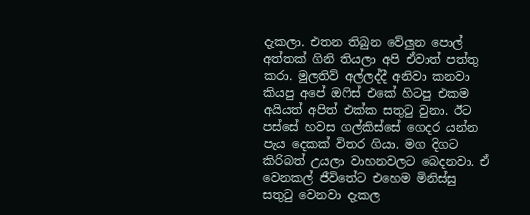දැකලා. එතන තිබුන වේලුන පොල් අත්තක් ගිනි තියලා අපි ඒවාත් පත්තු කරා. මුලතිව් අල්ලද්දී අනිවා කනවා කියපු අපේ ඔෆිස් එකේ හිටපු එකම අයියත් අපිත් එක්ක සතුටු වුනා. ඊට පස්සේ හවස ගල්කිස්සේ ගෙදර යන්න පැය දෙකක් විතර ගියා. මග දිගට කිරිබත් උයලා වාහනවලට බෙදනවා. ඒ වෙනකල් ජීවිතේට එහෙම මිනිස්සු සතුටු වෙනවා දැකල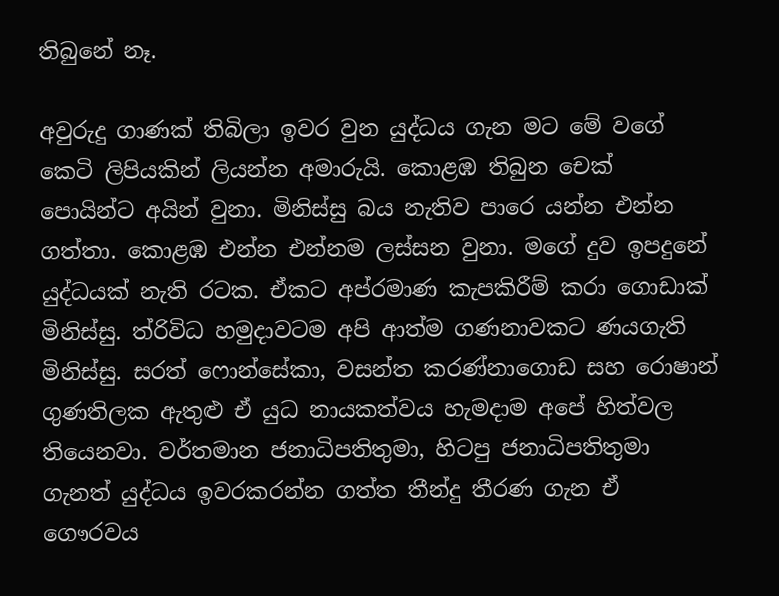තිබුනේ නෑ.

අවුරුදු ගාණක් තිබිලා ඉවර වුන යුද්ධය ගැන මට මේ වගේ කෙටි ලිපියකින් ලියන්න අමාරුයි. කොළඹ තිබුන චෙක් පොයින්ට අයින් වුනා. මිනිස්සු බය නැතිව පාරෙ යන්න එන්න ගත්තා. කොළඹ එන්න එන්නම ලස්සන වුනා. මගේ දුව ඉපදුනේ යුද්ධයක් නැති රටක. ඒකට අප්රමාණ කැපකිරීම් කරා ගොඩාක් මිනිස්සු. ත්රිවිධ හමුදාවටම අපි ආත්ම ගණනාවකට ණයගැති මිනිස්සු. සරත් ෆොන්සේකා, වසන්ත කරණ්නාගොඩ සහ රොෂාන් ගුණතිලක ඇතුළු ඒ යුධ නායකත්වය හැමදාම අපේ හිත්වල තියෙනවා. වර්තමාන ජනාධිපතිතුමා, හිටපු ජනාධිපතිතුමා ගැනත් යුද්ධය ඉවරකරන්න ගත්ත තීන්දු තීරණ ගැන ඒ ගෞරවය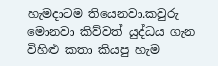හැමදාටම තියෙනවා.කවුරු මොනවා කිව්වත් යුද්ධය ගැන විහිළු කතා කියපු හැම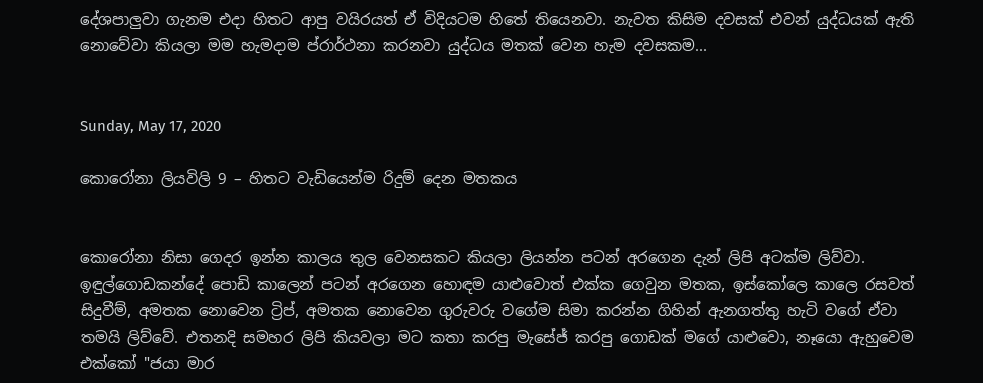දේශපාලුවා ගැනම එදා හිතට ආපු වයිරයත් ඒ විදියටම හිතේ තියෙනවා. නැවත කිසිම දවසක් එවන් යුද්ධයක් ඇති නොවේවා කියලා මම හැමදාම ප්රාර්ථනා කරනවා යුද්ධය මතක් වෙන හැම දවසකම...


Sunday, May 17, 2020

කොරෝනා ලියවිලි 9 – හිතට වැඩියෙන්ම රිදුම් දෙන මතකය


කොරෝනා නිසා ගෙදර ඉන්න කාලය තුල වෙනසකට කියලා ලියන්න පටන් අරගෙන දැන් ලිපි අටක්ම ලිව්වා. ඉඳුල්ගොඩකන්දේ පොඩි කාලෙන් පටන් අරගෙන හොඳම යාළුවොත් එක්ක ගෙවුන මතක, ඉස්කෝලෙ කාලෙ රසවත් සිදුවීම්, අමතක නොවෙන ට්‍රිප්, අමතක නොවෙන ගුරුවරු වගේම සිමා කරන්න ගිහින් ඇනගත්තු හැටි වගේ ඒවා තමයි ලිව්වේ. එතනදි සමහර ලිපි කියවලා මට කතා කරපු මැසේජ් කරපු ගොඩක් මගේ යාළුවො, නෑයො ඇහුවෙම එක්කෝ "ජයා මාර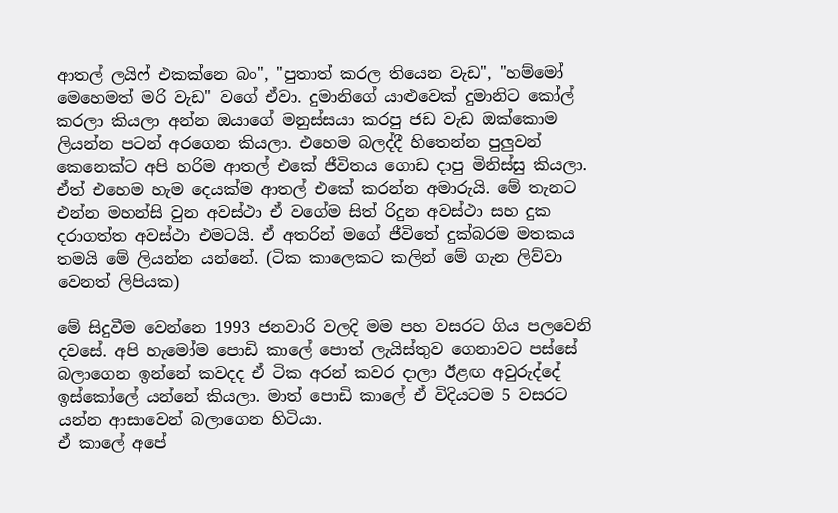ආතල් ලයිෆ් එකක්නෙ බං", "පුතාත් කරල තියෙන වැඩ", "හම්මෝ මෙහෙමත් මරි වැඩ" වගේ ඒවා. දුමානිගේ යාළුවෙක් දුමානිට කෝල් කරලා කියලා අන්න ඔයාගේ මනුස්සයා කරපු ජඩ වැඩ ඔක්කොම ලියන්න පටන් අරගෙන කියලා. එහෙම බලද්දී හිතෙන්න පුලුවන් කෙනෙක්ට අපි හරිම ආතල් එකේ ජීවිතය ගොඩ දාපු මිනිස්සු කියලා. ඒත් එහෙම හැම දෙයක්ම ආතල් එකේ කරන්න අමාරුයි. මේ තැනට එන්න මහන්සි වුන අවස්ථා ඒ වගේම සිත් රිදුන අවස්ථා සහ දුක දරාගත්ත අවස්ථා එමටයි. ඒ අතරින් මගේ ජීවිතේ දුක්බරම මතකය තමයි මේ ලියන්න යන්නේ. (ටික කාලෙකට කලින් මේ ගැන ලිව්වා වෙනත් ලිපියක)

මේ සිදුවීම වෙන්නෙ 1993 ජනවාරි වලදි මම පහ වසරට ගිය පලවෙනි දවසේ. අපි හැමෝම පොඩි කාලේ පොත් ලැයිස්තුව ගෙනාවට පස්සේ බලාගෙන ඉන්නේ කවදද ඒ ටික අරන් කවර දාලා ඊළඟ අවුරුද්දේ ඉස්කෝලේ යන්නේ කියලා. මාත් පොඩි කාලේ ඒ විදියටම 5 වසරට යන්න ආසාවෙන් බලාගෙන හිටියා.
ඒ කාලේ අපේ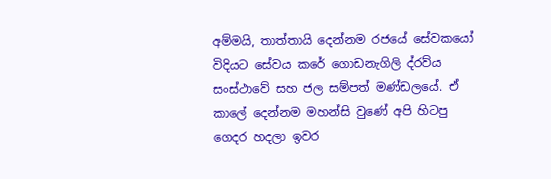අම්මයි, තාත්තායි දෙන්නම රජයේ සේවකයෝ විදියට සේවය කරේ ගොඩනැගිලි ද්රව්ය සංස්ථාවේ සහ ජල සම්පත් මණ්ඩලයේ. ඒ කාලේ දෙන්නම මහන්සි වුණේ අපි හිටපු ගෙදර හදලා ඉවර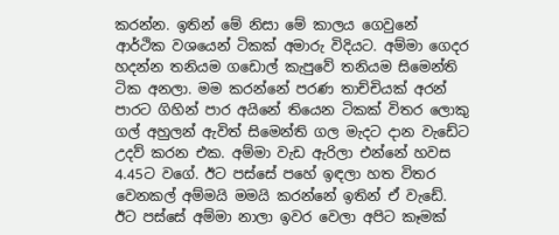කරන්න. ඉතින් මේ නිසා මේ කාලය ගෙවුනේ ආර්ථික වශයෙන් ටිකක් අමාරු විදියට. අම්මා ගෙදර හදන්න තනියම ගඩොල් කැපුවේ තනියම සිමෙන්ති ටික අනලා. මම කරන්නේ පරණ තාච්චියක් අරන් පාරට ගිහින් පාර අයිනේ තියෙන ටිකක් විතර ලොකු ගල් අහුලන් ඇවිත් සිමෙන්ති ගල මැදට දාන වැඩේට උදව් කරන එක. අම්මා වැඩ ඇරිලා එන්නේ හවස 4.45ට වගේ. ඊට පස්සේ පහේ ඉඳලා හත විතර වෙනකල් අම්මයි මමයි කරන්නේ ඉතින් ඒ වැඩේ. ඊට පස්සේ අම්මා නාලා ඉවර වෙලා අපිට කෑමක්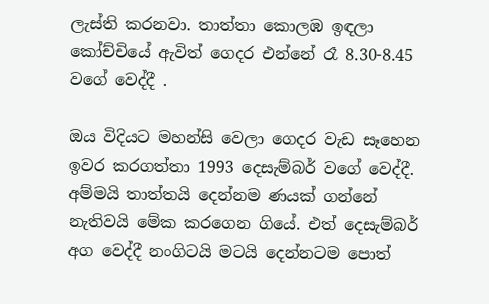ලැස්ති කරනවා. තාත්තා කොලඹ ඉඳලා කෝච්චියේ ඇවිත් ගෙදර එන්නේ රෑ 8.30-8.45 වගේ වෙද්දී .

ඔය විදියට මහන්සි වෙලා ගෙදර වැඩ සෑහෙන ඉවර කරගත්තා 1993 දෙසැම්බර් වගේ වෙද්දී. අම්මයි තාත්තයි දෙන්නම ණයක් ගන්නේ නැතිවයි මේක කරගෙන ගියේ. එත් දෙසැම්බර් අග වෙද්දී නංගිටයි මටයි දෙන්නටම පොත්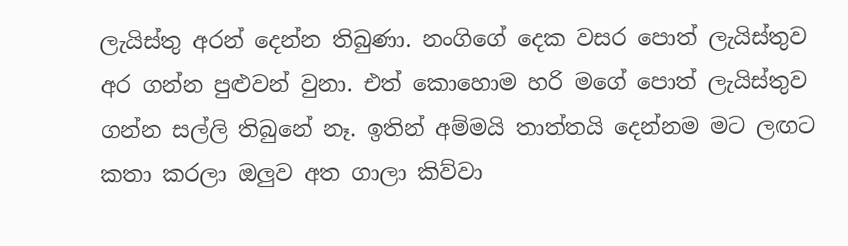ලැයිස්තු අරන් දෙන්න තිබුණා. නංගිගේ දෙක වසර පොත් ලැයිස්තුව අර ගන්න පුළුවන් වුනා. එත් කොහොම හරි මගේ පොත් ලැයිස්තුව ගන්න සල්ලි තිබුනේ නෑ. ඉතින් අම්මයි තාත්තයි දෙන්නම මට ලඟට කතා කරලා ඔලුව අත ගාලා කිව්වා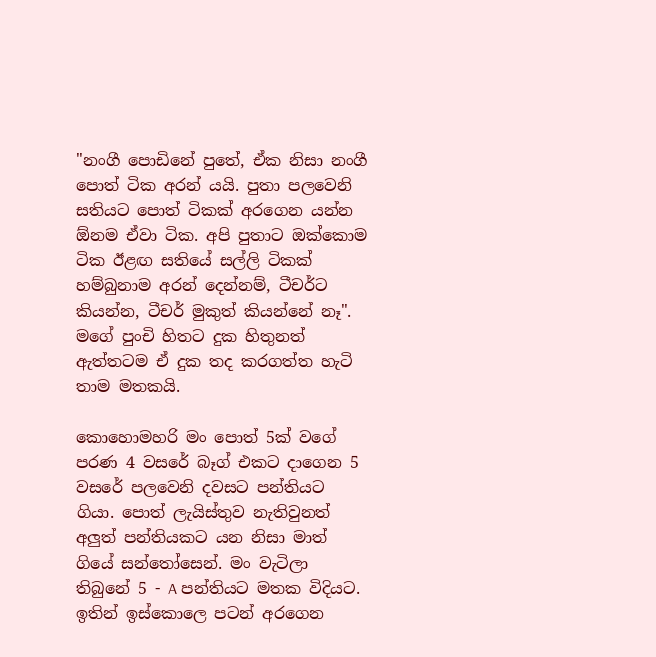"නංගී පොඩිනේ පුතේ, ඒක නිසා නංගී පොත් ටික අරන් යයි. පුතා පලවෙනි සතියට පොත් ටිකක් අරගෙන යන්න ඕනම ඒවා ටික. අපි පුතාට ඔක්කොම ටික ඊළඟ සතියේ සල්ලි ටිකක් හම්බුනාම අරන් දෙන්නම්, ටීචර්ට කියන්න, ටීචර් මුකුත් කියන්නේ නෑ". මගේ පුංචි හිතට දුක හිතුනත් ඇත්තටම ඒ දුක තද කරගත්ත හැටි තාම මතකයි.

කොහොමහරි මං පොත් 5ක් වගේ පරණ 4 වසරේ බෑග් එකට දාගෙන 5 වසරේ පලවෙනි දවසට පන්තියට ගියා. පොත් ලැයිස්තුව නැතිවුනත් අලුත් පන්තියකට යන නිසා මාත් ගියේ සන්තෝසෙන්. මං වැටිලා තිබුනේ 5 - A පන්තියට මතක විදියට. ඉතින් ඉස්කොලෙ පටන් අරගෙන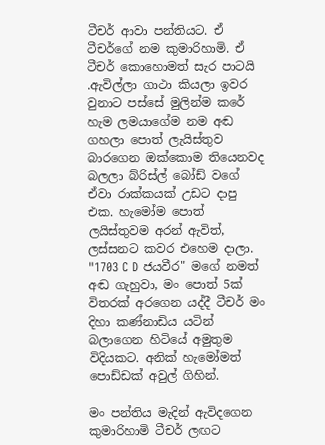ටීචර් ආවා පන්තියට. ඒ ටීචර්ගේ නම කුමාරිහාමි. ඒ ටීචර් කොහොමත් සැර පාටයි .ඇවිල්ලා ගාථා කියලා ඉවර වුනාට පස්සේ මුලින්ම කරේ හැම ලමයාගේම නම අඬ ගහලා පොත් ලැයිස්තුව බාරගෙන ඔක්කොම තියෙනවද බලලා බ්රිස්ල් බෝඩ් වගේ ඒවා රාක්කයක් උඩට දාපු එක. හැමෝම පොත් ලයිස්තුවම අරන් ඇවිත්, ලස්සනට කවර එහෙම දාලා. "1703 C D ජයවීර" මගේ නමත් අඬ ගැහුවා, මං පොත් 5ක් විතරක් අරගෙන යද්දී ටීචර් මං දිහා කණ්නාඩිය යටින් බලාගෙන හිටියේ අමුතුම විදියකට. අනික් හැමෝමත් පොඩ්ඩක් අවුල් ගිහින්.

මං පන්තිය මැදින් ඇවිදගෙන කුමාරිහාමි ටීචර් ලඟට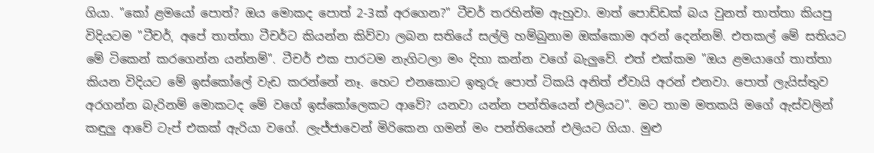ගියා. "කෝ ළමයෝ පොත්? ඔය මොකද පොත් 2-3ක් අරගෙන?" ටීචර් තරහින්ම ඇහුවා. මාත් පොඩ්ඩක් බය වුනත් තාත්තා කියපු විදියටම "ටීචර්, අපේ තාත්තා ටීචර්ට කියන්න කිව්වා ලබන සතියේ සල්ලි හම්බුනාම ඔක්කොම අරන් දෙන්නම්. එතකල් මේ සතියට මේ ටිකෙන් කරගෙන්න යන්නම්". ටීචර් එක පාරටම නැගිටලා මං දිහා කන්න වගේ බැලුවේ. එත් එක්කම "ඔය ළමයාගේ තාත්තා කියන විදියට මේ ඉස්කෝලේ වැඩ කරන්නේ නෑ. හෙට එනකොට ඉතුරු පොත් ටිකයි අනිත් ඒවායි අරන් එනවා. පොත් ලැයිස්තුව අරගන්න බැරිනම් මොකටද මේ වගේ ඉස්කෝලෙකට ආවේ? යනවා යන්න පන්තියෙන් එලියට". මට තාම මතකයි මගේ ඇස්වලින් කඳුලු ආවේ ටැප් එකක් ඇරියා වගේ. ලැජ්ජාවෙන් මිරිකෙන ගමන් මං පන්තියෙන් එලියට ගියා. මුළු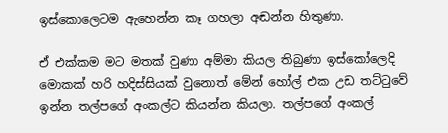ඉස්කොලෙටම ඇහෙන්න කෑ ගහලා අඬන්න හිතුණා.

ඒ එක්කම මට මතක් වුණා අම්මා කියල තිබුණා ඉස්කෝලෙදි මොකක් හරි හදිස්සියක් වුනොත් මේන් හෝල් එක උඩ තට්ටුවේ ඉන්න තල්පගේ අංකල්ට කියන්න කියලා. තල්පගේ අංකල්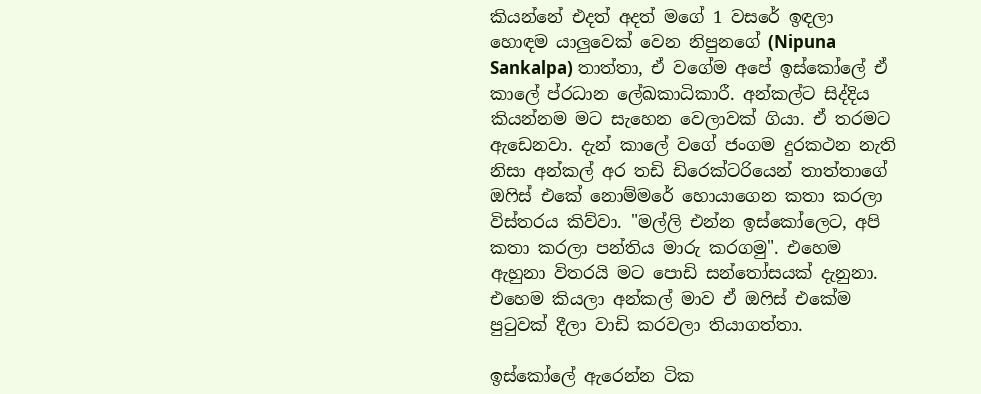කියන්නේ එදත් අදත් මගේ 1 වසරේ ඉඳලා හොඳම යාලුවෙක් වෙන නිපුනගේ (Nipuna Sankalpa) තාත්තා, ඒ වගේම අපේ ඉස්කෝලේ ඒ කාලේ ප්රධාන ලේඛකාධිකාරී. අන්කල්ට සිද්දිය කියන්නම මට සැහෙන වෙලාවක් ගියා. ඒ තරමට ඇඩෙනවා. දැන් කාලේ වගේ ජංගම දුරකථන නැති නිසා අන්කල් අර තඩි ඩිරෙක්ටරියෙන් තාත්තාගේ ඔෆිස් එකේ නොම්මරේ හොයාගෙන කතා කරලා විස්තරය කිව්වා. "මල්ලි එන්න ඉස්කෝලෙට, අපි කතා කරලා පන්තිය මාරු කරගමු". එහෙම ඇහුනා විතරයි මට පොඩි සන්තෝසයක් දැනුනා.
එහෙම කියලා අන්කල් මාව ඒ ඔෆිස් එකේම පුටුවක් දීලා වාඩි කරවලා තියාගත්තා.

ඉස්කෝලේ ඇරෙන්න ටික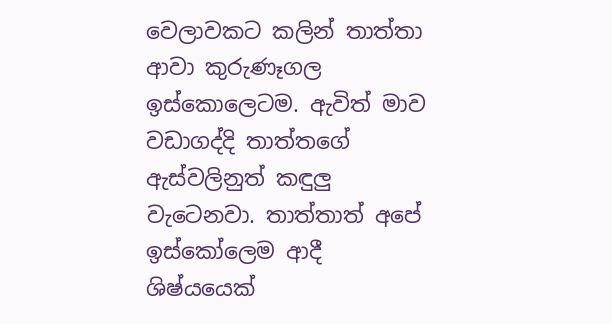වෙලාවකට කලින් තාත්තා ආවා කුරුණෑගල ඉස්කොලෙටම. ඇවිත් මාව වඩාගද්දි තාත්තගේ ඇස්වලිනුත් කඳුලු වැටෙනවා. තාත්තාත් අපේ ඉස්කෝලෙම ආදී ශිෂ්යයෙක්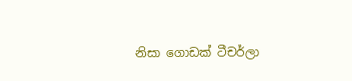නිසා ගොඩක් ටීචර්ලා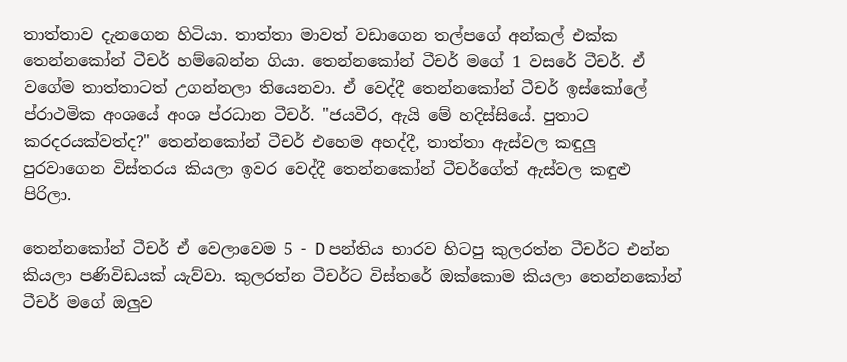තාත්තාව දැනගෙන හිටියා. තාත්තා මාවත් වඩාගෙන තල්පගේ අන්කල් එක්ක තෙන්නකෝන් ටීචර් හම්බෙන්න ගියා. තෙන්නකෝන් ටීචර් මගේ 1 වසරේ ටීචර්. ඒ වගේම තාත්තාටත් උගන්නලා තියෙනවා. ඒ වෙද්දී තෙන්නකෝන් ටීචර් ඉස්කෝලේ ප්රාථමික අංශයේ අංශ ප්රධාන ටීචර්. "ජයවීර, ඇයි මේ හදිස්සියේ. පුතාට කරදරයක්වත්ද?" තෙන්නකෝන් ටීචර් එහෙම අහද්දී, තාත්තා ඇස්වල කඳුලු පුරවාගෙන විස්තරය කියලා ඉවර වෙද්දී තෙන්නකෝන් ටීචර්ගේත් ඇස්වල කඳුළු පිරිලා.

තෙන්නකෝන් ටීචර් ඒ වෙලාවෙම 5 - D පන්තිය භාරව හිටපු කුලරත්න ටීචර්ට එන්න කියලා පණිවිඩයක් යැව්වා. කුලරත්න ටීචර්ට විස්තරේ ඔක්කොම කියලා තෙන්නකෝන් ටීචර් මගේ ඔලුව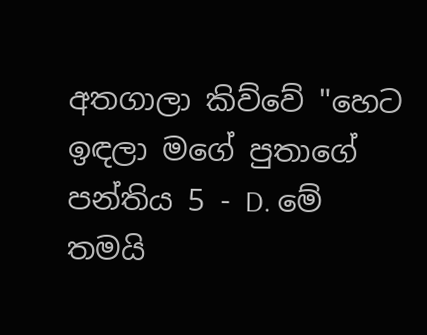අතගාලා කිව්වේ "හෙට ඉඳලා මගේ පුතාගේ පන්තිය 5 - D. මේ තමයි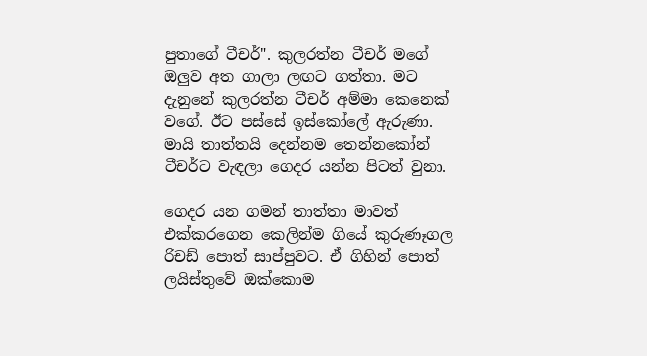පුතාගේ ටීචර්". කුලරත්න ටීචර් මගේ ඔලුව අත ගාලා ලඟට ගත්තා. මට දැනුනේ කුලරත්න ටීචර් අම්මා කෙනෙක් වගේ. ඊට පස්සේ ඉස්කෝලේ ඇරුණා. මායි තාත්තයි දෙන්නම තෙන්නකෝන් ටීචර්ට වැඳලා ගෙදර යන්න පිටත් වුනා.

ගෙදර යන ගමන් තාත්තා මාවත් එක්කරගෙන කෙලින්ම ගියේ කුරුණෑගල රිචඩ් පොත් සාප්පුවට. ඒ ගිහින් පොත් ලයිස්තුවේ ඔක්කොම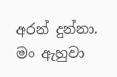අරන් දුන්නා. මං ඇහුවා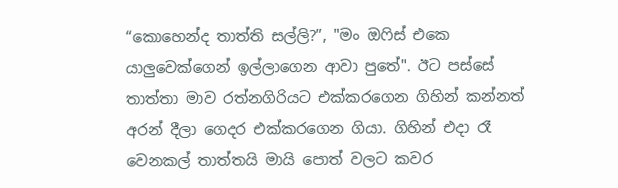“කොහෙන්ද තාත්ති සල්ලි?”, "මං ඔෆිස් එකෙ යාලුවෙක්ගෙන් ඉල්ලාගෙන ආවා පුතේ". ඊට පස්සේ තාත්තා මාව රත්නගිරියට එක්කරගෙන ගිහින් කන්නත් අරන් දීලා ගෙදර එක්කරගෙන ගියා. ගිහින් එදා රෑ වෙනකල් තාත්තයි මායි පොත් වලට කවර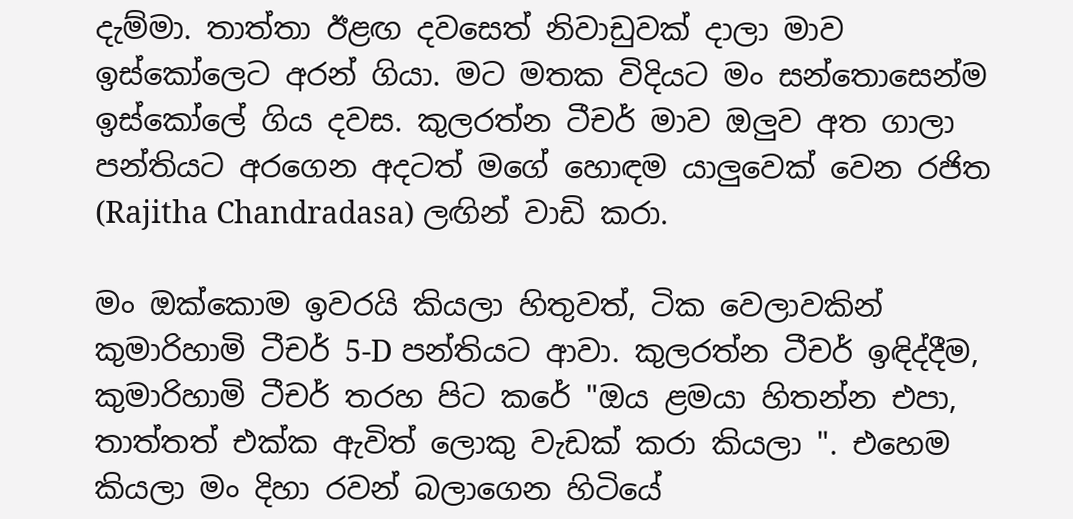දැම්මා. තාත්තා ඊළඟ දවසෙත් නිවාඩුවක් දාලා මාව ඉස්කෝලෙට අරන් ගියා. මට මතක විදියට මං සන්තොසෙන්ම ඉස්කෝලේ ගිය දවස. කුලරත්න ටීචර් මාව ඔලුව අත ගාලා පන්තියට අරගෙන අදටත් මගේ හොඳම යාලුවෙක් වෙන රජිත (Rajitha Chandradasa) ලඟින් වාඩි කරා.

මං ඔක්කොම ඉවරයි කියලා හිතුවත්, ටික වෙලාවකින් කුමාරිහාමි ටීචර් 5-D පන්තියට ආවා. කුලරත්න ටීචර් ඉඳිද්දීම, කුමාරිහාමි ටීචර් තරහ පිට කරේ "ඔය ළමයා හිතන්න එපා, තාත්තත් එක්ක ඇවිත් ලොකු වැඩක් කරා කියලා ". එහෙම කියලා මං දිහා රවන් බලාගෙන හිටියේ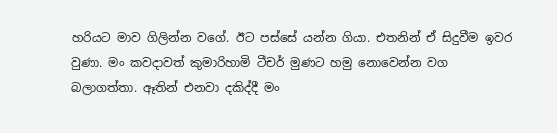හරියට මාව ගිලින්න වගේ. ඊට පස්සේ යන්න ගියා. එතනින් ඒ සිදුවීම ඉවර වුණා. මං කවදාවත් කුමාරිහාමි ටීචර් මුණට හමු නොවෙන්න වග බලාගත්තා. ඈතින් එනවා දකිද්දී මං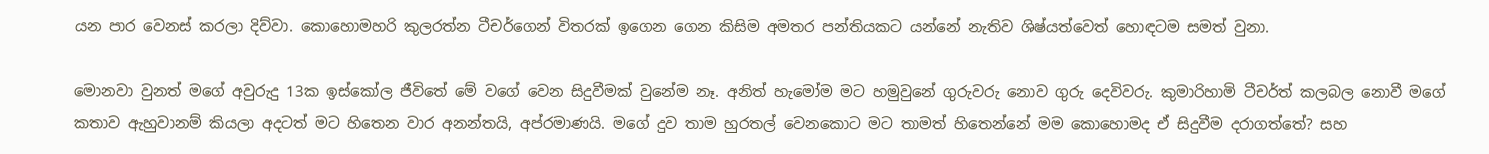යන පාර වෙනස් කරලා දිව්වා. කොහොමහරි කුලරත්න ටීචර්ගෙන් විතරක් ඉගෙන ගෙන කිසිම අමතර පන්තියකට යන්නේ නැතිව ශිෂ්යත්වෙත් හොඳටම සමත් වුනා.

මොනවා වුනත් මගේ අවුරුදු 13ක ඉස්කෝල ජීවිතේ මේ වගේ වෙන සිදුවීමක් වුනේම නෑ. අනිත් හැමෝම මට හමුවුනේ ගුරුවරු නොව ගුරු දෙවිවරු. කුමාරිහාමි ටීචර්ත් කලබල නොවී මගේ කතාව ඇහුවානම් කියලා අදටත් මට හිතෙන වාර අනන්තයි, අප්රමාණයි. මගේ දුව තාම හුරතල් වෙනකොට මට තාමත් හිතෙන්නේ මම කොහොමද ඒ සිදුවීම දරාගත්තේ? සහ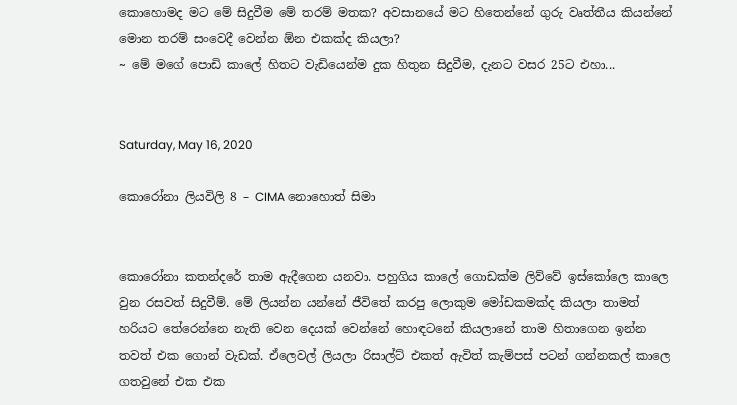කොහොමද මට මේ සිදුවීම මේ තරම් මතක? අවසානයේ මට හිතෙන්නේ ගුරු වෘත්තීය කියන්නේ මොන තරම් සංවෙදී වෙන්න ඕන එකක්ද කියලා?
~ මේ මගේ පොඩි කාලේ හිතට වැඩියෙන්ම දුක හිතුන සිදුවීම, දැනට වසර 25ට එහා...


Saturday, May 16, 2020

කොරෝනා ලියවිලි 8 – CIMA නොහොත් සිමා


කොරෝනා කතන්දරේ තාම ඇදීගෙන යනවා. පහුගිය කාලේ ගොඩක්ම ලිව්වේ ඉස්කෝලෙ කාලෙ වුන රසවත් සිදුවීම්. මේ ලියන්න යන්නේ ජීවිතේ කරපු ලොකුම මෝඩකමක්ද කියලා තාමත් හරියට තේරෙන්නෙ නැති වෙන දෙයක් වෙන්නේ හොඳටනේ කියලානේ තාම හිතාගෙන ඉන්න තවත් එක ගොන් වැඩක්. ඒලෙවල් ලියලා රිසාල්ට් එකත් ඇවිත් කැම්පස් පටන් ගන්නකල් කාලෙ ගතවුනේ එක එක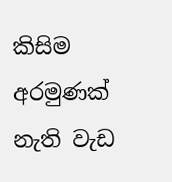කිසිම අරමුණක් නැති වැඩ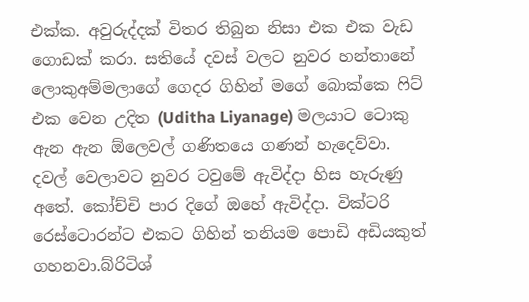එක්ක. අවුරුද්දක් විතර තිබුන නිසා එක එක වැඩ ගොඩක් කරා. සතියේ දවස් වලට නුවර හන්තානේ ලොකුඅම්මලාගේ ගෙදර ගිහින් මගේ බොක්කෙ ෆිට් එක වෙන උදිත (Uditha Liyanage) මලයාට ටොකු ඇන ඇන ඕලෙවල් ගණිතයෙ ගණන් හැදෙව්වා. දවල් වෙලාවට නුවර ටවුමේ ඇවිද්දා හිස හැරුණු අතේ. කෝච්චි පාර දිගේ ඔහේ ඇවිද්දා. වික්ටරි රෙස්ටොරන්ට එකට ගිහින් තනියම පොඩි අඩියකුත් ගහනවා.බ්රිටිශ්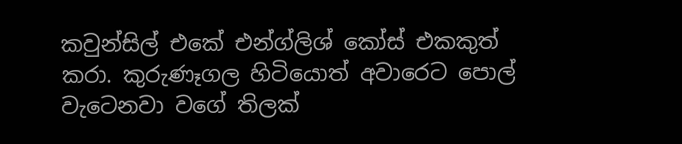කවුන්සිල් එකේ එන්ග්ලිශ් කෝස් එකකුත් කරා. කුරුණෑගල හිටියොත් අවාරෙට පොල් වැටෙනවා වගේ තිලක්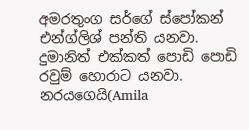අමරතුංග සර්ගේ ස්පෝකන් එන්ග්ලිශ් පන්ති යනවා. දුමානිත් එක්කත් පොඩි පොඩි රවුම් හොරාට යනවා. නරයගෙයි(Amila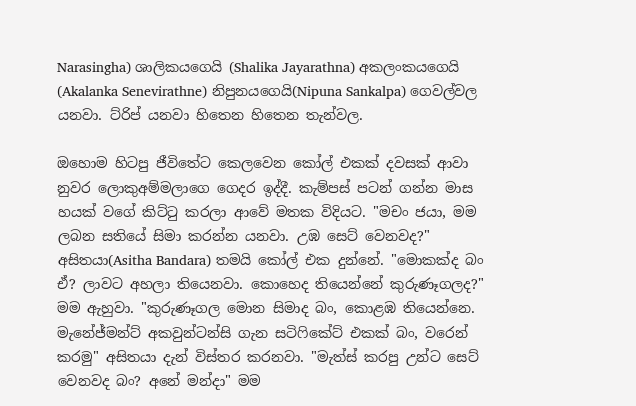Narasingha) ශාලිකයගෙයි (Shalika Jayarathna) අකලංකයගෙයි (Akalanka Senevirathne) නිපුනයගෙයි(Nipuna Sankalpa) ගෙවල්වල යනවා. ට්රිප් යනවා හිතෙන හිතෙන තැන්වල.

ඔහොම හිටපු ජීවිතේට කෙලවෙන කෝල් එකක් දවසක් ආවා නුවර ලොකුඅම්මලාගෙ ගෙදර ඉද්දී. කැම්පස් පටන් ගන්න මාස හයක් වගේ කිට්ටු කරලා ආවේ මතක විදියට. "මචං ජයා, මම ලබන සතියේ සිමා කරන්න යනවා. උඹ සෙට් වෙනවද?" අසිතයා(Asitha Bandara) තමයි කෝල් එක දුන්නේ. "මොකක්ද බං ඒ? ලාවට අහලා තියෙනවා. කොහෙද තියෙන්නේ කුරුණෑගලද?" මම ඇහුවා. "කුරුණෑගල මොන සිමාද බං, කොළඹ තියෙන්නෙ. මැනේජ්මන්ට් අකවුන්ටන්සි ගැන සටිෆිකේට් එකක් බං, වරෙන් කරමු" අසිතයා දැන් විස්තර කරනවා. "මැත්ස් කරපු උන්ට සෙට් වෙනවද බං? අනේ මන්දා" මම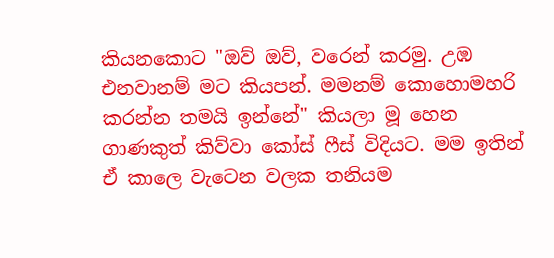කියනකොට "ඔව් ඔව්, වරෙන් කරමු. උඹ එනවානම් මට කියපන්. මමනම් කොහොමහරි කරන්න තමයි ඉන්නේ" කියලා මූ හෙන ගාණකුත් කිව්වා කෝස් ෆීස් විදියට. මම ඉතින් ඒ කාලෙ වැටෙන වලක තනියම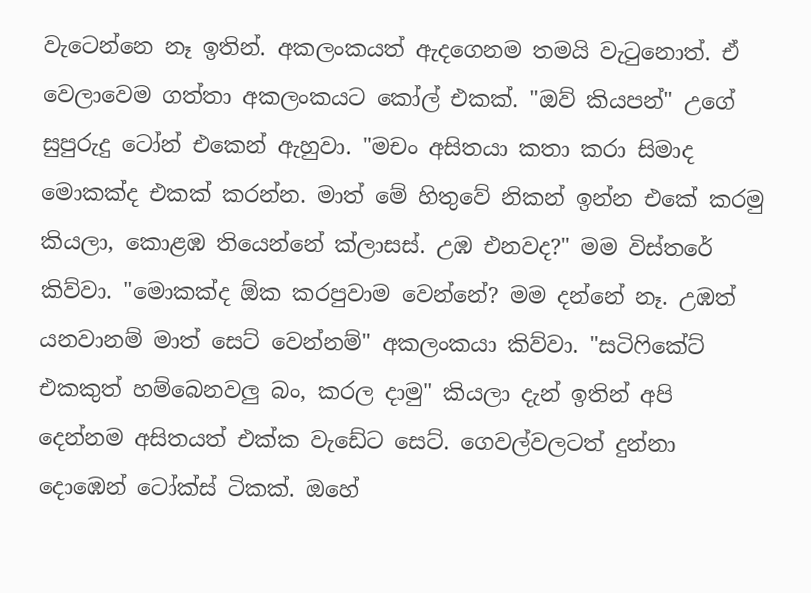වැටෙන්නෙ නෑ ඉතින්. අකලංකයත් ඇදගෙනම තමයි වැටුනොත්. ඒ වෙලාවෙම ගත්තා අකලංකයට කෝල් එකක්. "ඔව් කියපන්" උගේ සුපුරුදු ටෝන් එකෙන් ඇහුවා. "මචං අසිතයා කතා කරා සිමාද මොකක්ද එකක් කරන්න. මාත් මේ හිතුවේ නිකන් ඉන්න එකේ කරමු කියලා, කොළඹ තියෙන්නේ ක්ලාසස්. උඹ එනවද?" මම විස්තරේ කිව්වා. "මොකක්ද ඕක කරපුවාම වෙන්නේ? මම දන්නේ නෑ. උඹත් යනවානම් මාත් සෙට් වෙන්නම්" අකලංකයා කිව්වා. "සටිෆිකේට් එකකුත් හම්බෙනවලු බං, කරල දාමු" කියලා දැන් ඉතින් අපි දෙන්නම අසිතයත් එක්ක වැඩේට සෙට්. ගෙවල්වලටත් දුන්නා දොඹෙන් ටෝක්ස් ටිකක්. ඔහේ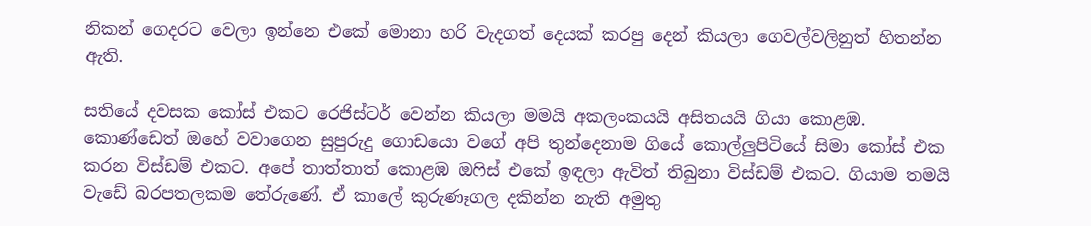නිකන් ගෙදරට වෙලා ඉන්නෙ එකේ මොනා හරි වැදගත් දෙයක් කරපු දෙන් කියලා ගෙවල්වලිනුත් හිතන්න ඇති.

සතියේ දවසක කෝස් එකට රෙජිස්ටර් වෙන්න කියලා මමයි අකලංකයයි අසිතයයි ගියා කොළඹ. කොණ්ඩෙත් ඔහේ වවාගෙන සුපුරුදු ගොඩයො වගේ අපි තුන්දෙනාම ගියේ කොල්ලුපිටියේ සිමා කෝස් එක කරන විස්ඩම් එකට. අපේ තාත්තාත් කොළඹ ඔෆිස් එකේ ඉඳලා ඇවිත් තිබුනා විස්ඩම් එකට. ගියාම තමයි වැඩේ බරපතලකම තේරුණේ. ඒ කාලේ කුරුණෑගල දකින්න නැති අමුතු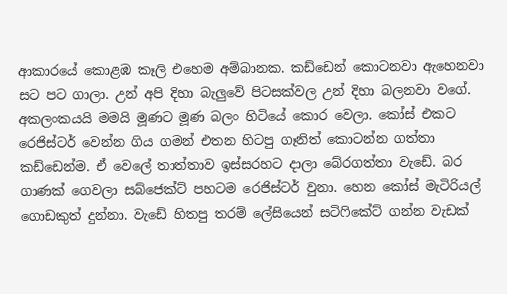ආකාරයේ කොළඹ කෑලි එහෙම අම්බානක. කඩ්ඩෙන් කොටනවා ඇහෙනවා සට පට ගාලා. උන් අපි දිහා බැලුවේ පිටසක්වල උන් දිහා බලනවා වගේ. අකලංකයයි මමයි මූණට මූණ බලං හිටියේ කොර වෙලා. කෝස් එකට රෙජිස්ටර් වෙන්න ගිය ගමන් එතන හිටපු ගෑනිත් කොටන්න ගත්තා කඩ්ඩෙන්ම. ඒ වෙලේ තාත්තාව ඉස්සරහට දාලා බේරගත්තා වැඩේ. බර ගාණක් ගෙවලා සබ්ජෙක්ට් පහටම රෙජිස්ටර් වුනා. හෙන කෝස් මැටිරියල් ගොඩකුත් දුන්නා. වැඩේ හිතපු තරම් ලේසියෙන් සටිෆිකේට් ගන්න වැඩක්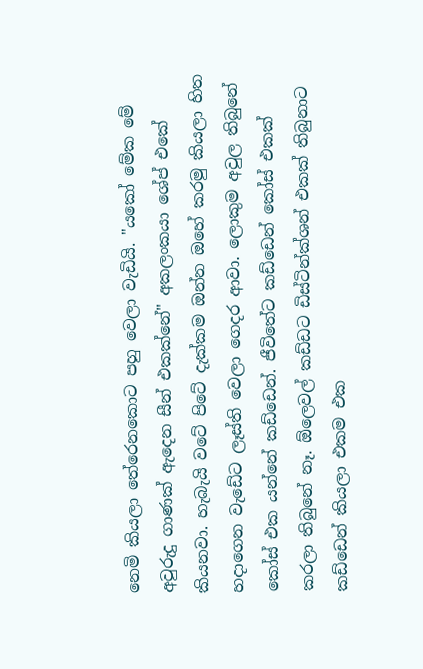නෙමි කියලා තේරෙනකොට පහු වෙලා වැඩියි. "යකෝ මේක මේ අවුරුදු ගාණක් ඇදෙන සීන් එකක්නේ" අකලංකයා ශේප් එකේ කියනවා. හැබැයි වටේ පිටේ දැක්කම ඔන්න ඔහේ කරමු කියලා හිත හදාගෙන වැඩේට ලෑස්ති වෙලා ගෙදර ආවා. ලොකුම අවුල තිබුනේ කෝස් එක යන්නේ කඩ්ඩෙන්. ජීවිතේට කඩ්ඩෙන් කෝස් එකක් කරලා තිබුනේ නෑ. ඕලෙවල් කඩ්ඩට ඩිස්ටින්ක්ශන් එකක් තිබුනාට කඩ්ඩෙන් කියලා එකම එක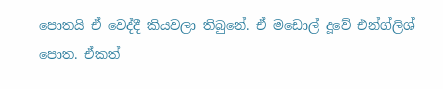පොතයි ඒ වෙද්දී කියවලා තිබුනේ. ඒ මඩොල් දූවේ එන්ග්ලිශ් පොත. ඒකත්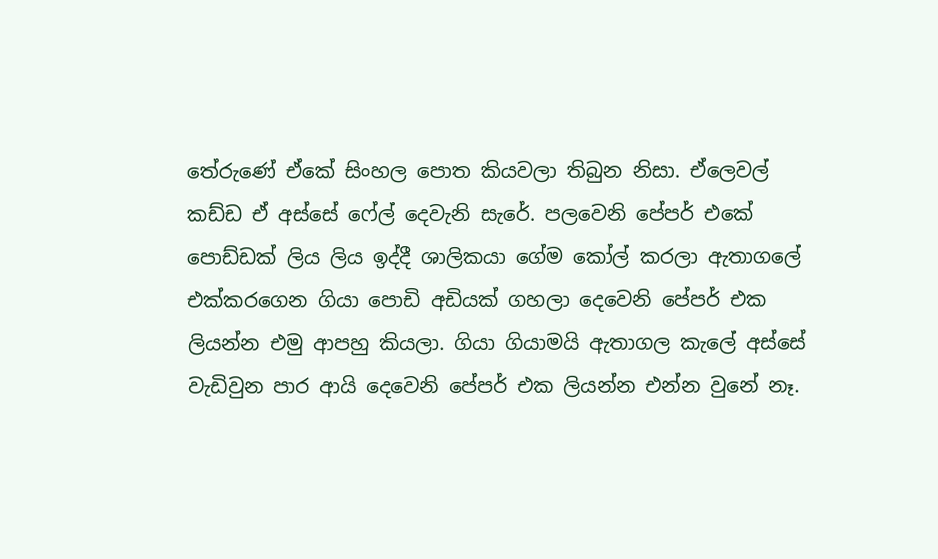තේරුණේ ඒකේ සිංහල පොත කියවලා තිබුන නිසා. ඒලෙවල් කඩ්ඩ ඒ අස්සේ ෆේල් දෙවැනි සැරේ. පලවෙනි පේපර් එකේ පොඩ්ඩක් ලිය ලිය ඉද්දී ශාලිකයා ගේම කෝල් කරලා ඇතාගලේ එක්කරගෙන ගියා පොඩි අඩියක් ගහලා දෙවෙනි පේපර් එක ලියන්න එමු ආපහු කියලා. ගියා ගියාමයි ඇතාගල කැලේ අස්සේ වැඩිවුන පාර ආයි දෙවෙනි පේපර් එක ලියන්න එන්න වුනේ නෑ.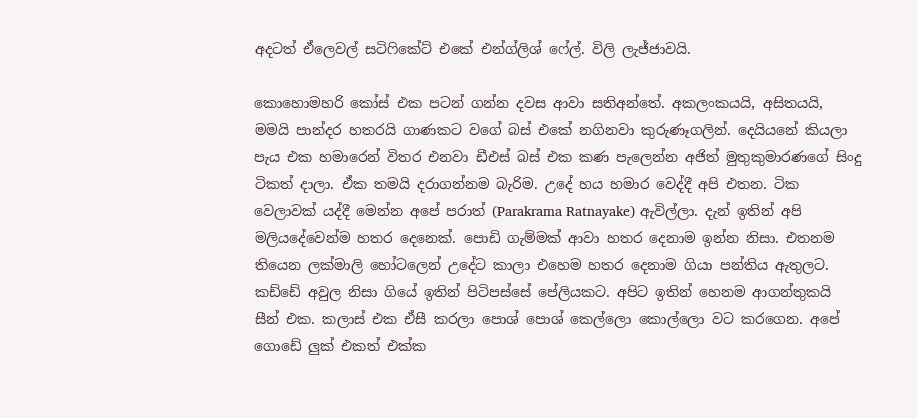අදටත් ඒලෙවල් සටිෆිකේට් එකේ එන්ග්ලිශ් ෆේල්. විලි ලැජ්ජාවයි.

කොහොමහරි කෝස් එක පටන් ගන්න දවස ආවා සතිඅන්තේ. අකලංකයයි, අසිතයයි, මමයි පාන්දර හතරයි ගාණකට වගේ බස් එකේ නගිනවා කුරුණෑගලින්. දෙයියනේ කියලා පැය එක හමාරෙන් විතර එනවා ඩීඑස් බස් එක කණ පැලෙන්න අජිත් මුතුකුමාරණගේ සිංදු ටිකත් දාලා. ඒක තමයි දරාගන්නම බැරිම. උදේ හය හමාර වෙද්දී අපි එතන. ටික වෙලාවක් යද්දී මෙන්න අපේ පරාත් (Parakrama Ratnayake) ඇවිල්ලා. දැන් ඉතින් අපි මලියදේවෙන්ම හතර දෙනෙක්. පොඩි ගැම්මක් ආවා හතර දෙනාම ඉන්න නිසා. එතනම තියෙන ලක්මාලි හෝටලෙන් උදේට කාලා එහෙම හතර දෙනාම ගියා පන්තිය ඇතුලට. කඩ්ඩේ අවුල නිසා ගියේ ඉතින් පිටිපස්සේ පේලියකට. අපිට ඉතින් හෙනම ආගන්තුකයි සීන් එක. කලාස් එක ඒසී කරලා පොශ් පොශ් කෙල්ලො කොල්ලො වට කරගෙන. අපේ ගොඩේ ලුක් එකත් එක්ක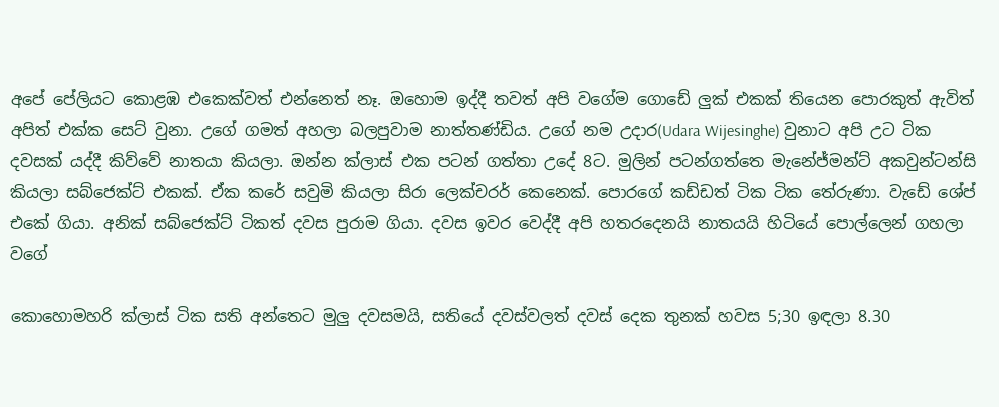අපේ පේලියට කොළඹ එකෙක්වත් එන්නෙත් නෑ. ඔහොම ඉද්දී තවත් අපි වගේම ගොඩේ ලුක් එකක් තියෙන පොරකුත් ඇවිත් අපිත් එක්ක සෙට් වුනා. උගේ ගමත් අහලා බලපුවාම නාත්තණ්ඩිය. උගේ නම උදාර(Udara Wijesinghe) වුනාට අපි උට ටික දවසක් යද්දී කිව්වේ නාතයා කියලා. ඔන්න ක්ලාස් එක පටන් ගත්තා උදේ 8ට. මුලින් පටන්ගත්තෙ මැනේජ්මන්ට් අකවුන්ටන්සි කියලා සබ්ජෙක්ට් එකක්. ඒක කරේ සවුමි කියලා සිරා ලෙක්චරර් කෙනෙක්. පොරගේ කඩ්ඩත් ටික ටික තේරුණා. වැඩේ ශේප් එකේ ගියා. අනික් සබ්ජෙක්ට් ටිකත් දවස පුරාම ගියා. දවස ඉවර වෙද්දී අපි හතරදෙනයි නාතයයි හිටියේ පොල්ලෙන් ගහලා වගේ

කොහොමහරි ක්ලාස් ටික සති අන්තෙට මුලු දවසමයි, සතියේ දවස්වලත් දවස් දෙක තුනක් හවස 5;30 ඉඳලා 8.30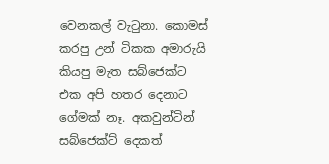වෙනකල් වැටුනා. කොමස් කරපු උන් ටිකක අමාරුයි කියපු මැත සබ්ජෙක්ට එක අපි හතර දෙනාට ගේමක් නෑ. අකවුන්ටින් සබ්ජෙක්ට් දෙකත්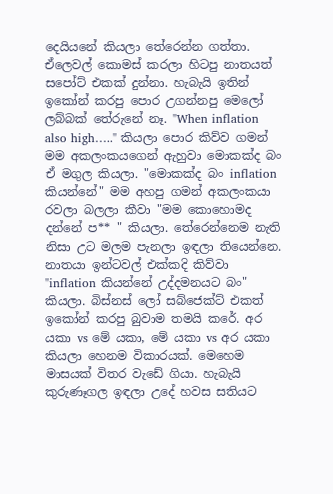දෙයියනේ කියලා තේරෙන්න ගත්තා. ඒලෙවල් කොමස් කරලා හිටපු නාතයත් සපෝට් එකක් දුන්නා. හැබැයි ඉතින් ඉකෝන් කරපු පොර උගන්නපු මෙලෝ ලබ්බක් තේරුනේ නෑ. "When inflation also high….." කියලා පොර කිව්ව ගමන් මම අකලංකයගෙන් ඇහුවා මොකක්ද බං ඒ මගුල කියලා. "මොකක්ද බං inflation කියන්නේ" මම අහපු ගමන් අකලංකයා රවලා බලලා කීවා "මම කොහොමද දන්නේ ප** " කියලා. තේරෙන්නෙම නැති නිසා උට මලම පැනලා ඉඳලා තියෙන්නෙ. නාතයා ඉන්ටවල් එක්කදි කිව්වා "inflation කියන්නේ උද්දමනයට බං" කියලා. බිස්නස් ලෝ සබ්ජෙක්ට් එකත් ඉකෝන් කරපු බුවාම තමයි කරේ. අර යකා vs මේ යකා, මේ යකා vs අර යකා කියලා හෙනම විකාරයක්. මෙහෙම මාසයක් විතර වැඩේ ගියා. හැබැයි කුරුණෑගල ඉඳලා උදේ හවස සතියට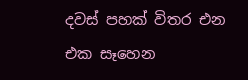දවස් පහක් විතර එන එක සෑහෙන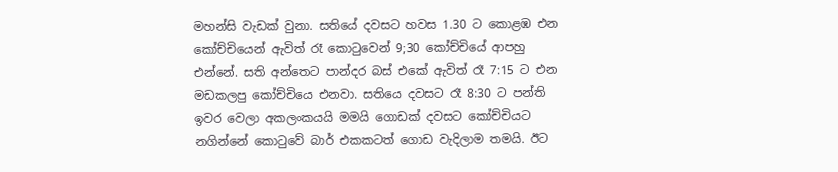මහන්සි වැඩක් වුනා. සතියේ දවසට හවස 1.30 ට කොළඹ එන කෝච්චියෙන් ඇවිත් රෑ කොටුවෙන් 9;30 කෝච්චියේ ආපහු එන්නේ. සති අන්තෙට පාන්දර බස් එකේ ඇවිත් රෑ 7:15 ට එන මඩකලපු කෝච්චියෙ එනවා. සතියෙ දවසට රෑ 8:30 ට පන්ති ඉවර වෙලා අකලංකයයි මමයි ගොඩක් දවසට කෝච්චියට නගින්නේ කොටුවේ බාර් එකකටත් ගොඩ වැදිලාම තමයි. ඊට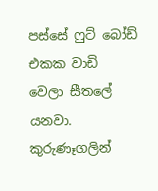පස්සේ ෆුට් බෝඩ් එකක වාඩි වෙලා සීතලේ යනවා. කුරුණෑගලින්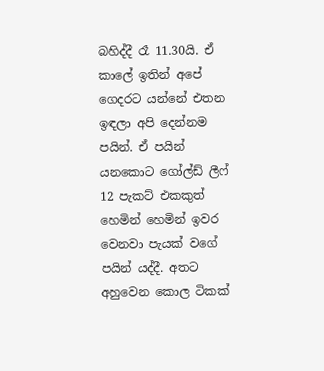බහිද්දී රෑ 11.30යි. ඒ කාලේ ඉතින් අපේ ගෙදරට යන්නේ එතන ඉඳලා අපි දෙන්නම පයින්. ඒ පයින් යනකොට ගෝල්ඩ් ලීෆ් 12 පැකට් එකකුත් හෙමින් හෙමින් ඉවර වෙනවා පැයක් වගේ පයින් යද්දී. අතට අහුවෙන කොල ටිකක්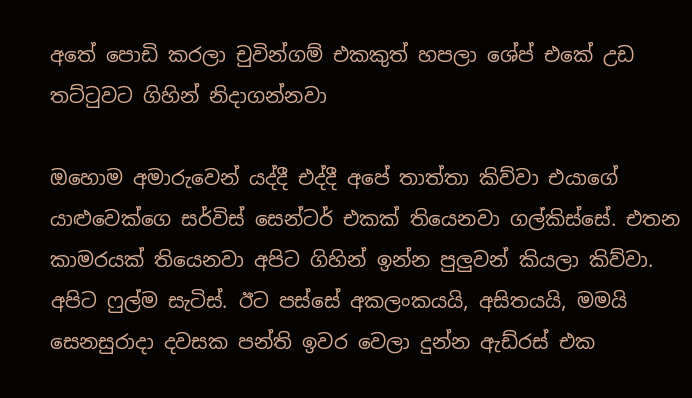අතේ පොඩි කරලා චුවින්ගම් එකකුත් හපලා ශේප් එකේ උඩ තට්ටුවට ගිහින් නිදාගන්නවා

ඔහොම අමාරුවෙන් යද්දී එද්දී අපේ තාත්තා කිව්වා එයාගේ යාළුවෙක්ගෙ සර්විස් සෙන්ටර් එකක් තියෙනවා ගල්කිස්සේ. එතන කාමරයක් තියෙනවා අපිට ගිහින් ඉන්න පුලුවන් කියලා කිව්වා. අපිට ෆුල්ම සැටිස්. ඊට පස්සේ අකලංකයයි, අසිතයයි, මමයි සෙනසුරාදා දවසක පන්ති ඉවර වෙලා දුන්න ඇඩ්රස් එක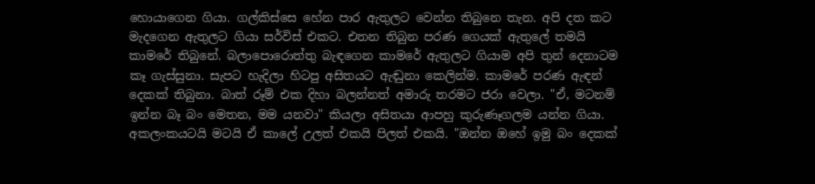හොයාගෙන ගියා. ගල්කිස්සෙ හේන පාර ඇතුලට වෙන්න තිබුනෙ තැන. අපි දත කට මැදගෙන ඇතුලට ගියා සර්විස් එකට. එතන තිබුන පරණ ගෙයක් ඇතුලේ තමයි කාමරේ තිබුනේ. බලාපොරොත්තු බැඳගෙන කාමරේ ඇතුලට ගියාම අපි තුන් දෙනාටම කෑ ගැස්සුනා. සැපට හැදිලා හිටපු අසිතයට ඇඬුනා කෙලින්ම. කාමරේ පරණ ඇඳන් දෙකක් තිබුනා. බාත් රූම් එක දිහා බලන්නත් අමාරු තරමට ජරා වෙලා. "ඒ, මටනම් ඉන්න බෑ බං මෙතන, මම යනවා" කියලා අසිතයා ආපහු කුරුණෑගලම යන්න ගියා. අකලංකයටයි මටයි ඒ කාලේ උලත් එකයි පිලත් එකයි. "ඔන්න ඔහේ ඉමු බං දෙකක්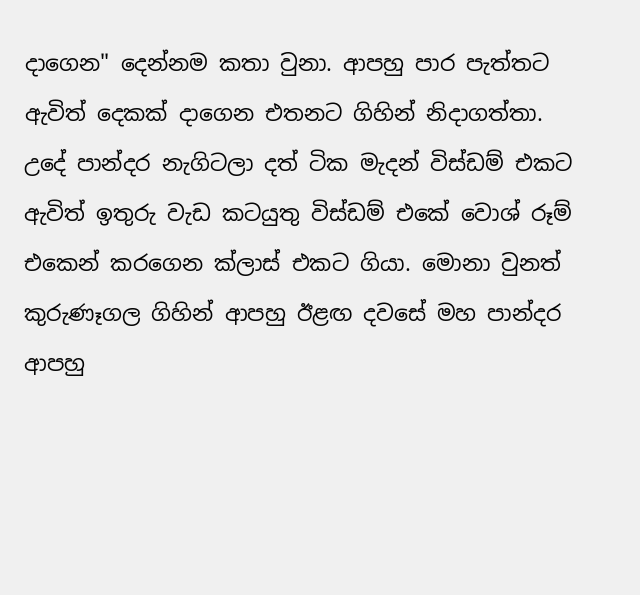දාගෙන" දෙන්නම කතා වුනා. ආපහු පාර පැත්තට ඇවිත් දෙකක් දාගෙන එතනට ගිහින් නිදාගත්තා. උදේ පාන්දර නැගිටලා දත් ටික මැදන් විස්ඩම් එකට ඇවිත් ඉතුරු වැඩ කටයුතු විස්ඩම් එකේ වොශ් රූම් එකෙන් කරගෙන ක්ලාස් එකට ගියා. මොනා වුනත් කුරුණෑගල ගිහින් ආපහු ඊළඟ දවසේ මහ පාන්දර ආපහු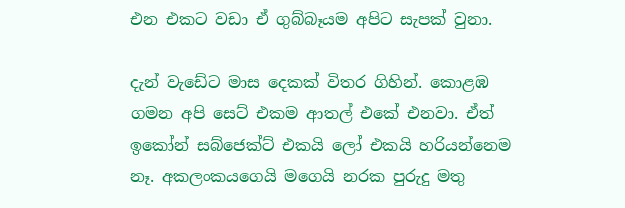එන එකට වඩා ඒ ගුබ්බෑයම අපිට සැපක් වුනා.

දැන් වැඩේට මාස දෙකක් විතර ගිහින්. කොළඹ ගමන අපි සෙට් එකම ආතල් එකේ එනවා. ඒත් ඉකෝන් සබ්ජෙක්ට් එකයි ලෝ එකයි හරියන්නෙම නෑ. අකලංකයගෙයි මගෙයි නරක පුරුදු මතු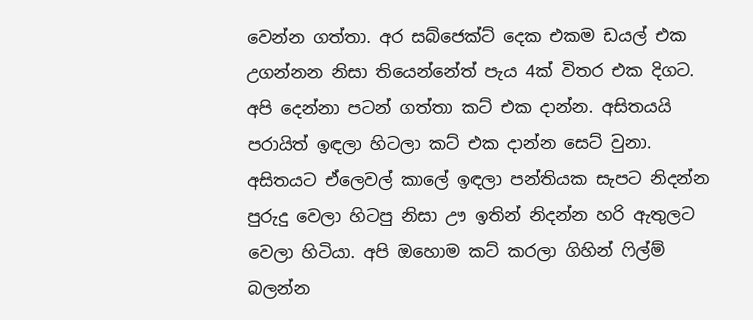වෙන්න ගත්තා. අර සබ්ජෙක්ට් දෙක එකම ඩයල් එක උගන්නන නිසා තියෙන්නේත් පැය 4ක් විතර එක දිගට. අපි දෙන්නා පටන් ගත්තා කට් එක දාන්න. අසිතයයි පරායිත් ඉඳලා හිටලා කට් එක දාන්න සෙට් වුනා. අසිතයට ඒලෙවල් කාලේ ඉඳලා පන්තියක සැපට නිදන්න පුරුදු වෙලා හිටපු නිසා ඌ ඉතින් නිදන්න හරි ඇතුලට වෙලා හිටියා. අපි ඔහොම කට් කරලා ගිහින් ෆිල්ම් බලන්න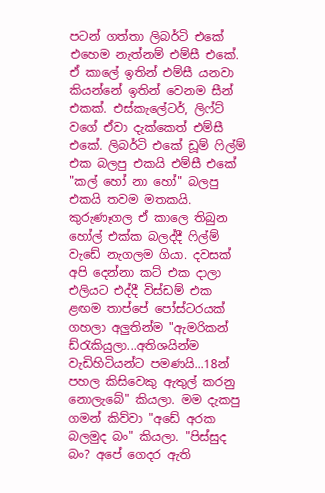පටන් ගත්තා ලිබර්ටි එකේ එහෙම නැත්නම් එම්සී එකේ. ඒ කාලේ ඉතින් එම්සී යනවා කියන්නේ ඉතින් වෙනම සීන් එකක්. එස්කැලේටර්, ලිෆ්ට් වගේ ඒවා දැක්කෙත් එම්සී එකේ. ලිබර්ටි එකේ ඩූම් ෆිල්ම් එක බලපු එකයි එම්සී එකේ "කල් හෝ නා හෝ" බලපු එකයි තවම මතකයි. කුරුණෑගල ඒ කාලෙ තිබුන හෝල් එක්ක බලද්දී ෆිල්ම් වැඩේ නැගලම ගියා. දවසක් අපි දෙන්නා කට් එක දාලා එලියට එද්දී විස්ඩම් එක ළඟම තාප්පේ පෝස්ටරයක් ගහලා අලුතින්ම "ඇමරිකන් ඩ්රැකියුලා...අතිශයින්ම වැඩිහිටියන්ට පමණයි...18න් පහල කිසිවෙකු ඇතුල් කරනු නොලැබේ" කියලා. මම දැකපු ගමන් කිව්වා "අඩේ අරක බලමුද බං" කියලා. "පිස්සුද බං? අපේ ගෙදර ඇති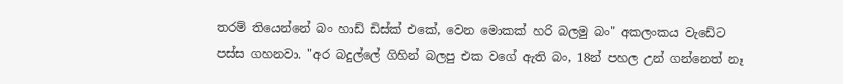තරම් තියෙන්නේ බං හාඩ් ඩිස්ක් එකේ, වෙන මොකක් හරි බලමු බං" අකලංකය වැඩේට පස්ස ගහනවා. "අර බදුල්ලේ ගිහින් බලපු එක වගේ ඇති බං, 18න් පහල උන් ගන්නෙත් නෑ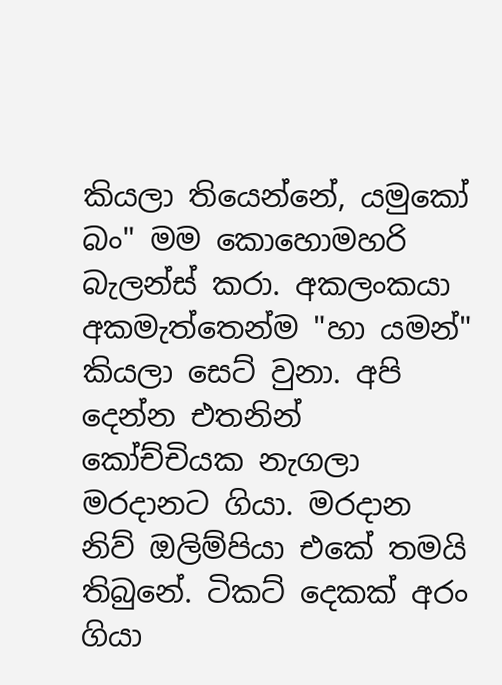කියලා තියෙන්නේ, යමුකෝ බං" මම කොහොමහරි බැලන්ස් කරා. අකලංකයා අකමැත්තෙන්ම "හා යමන්" කියලා සෙට් වුනා. අපි දෙන්න එතනින් කෝච්චියක නැගලා මරදානට ගියා. මරදාන නිව් ඔලිම්පියා එකේ තමයි තිබුනේ. ටිකට් දෙකක් අරං ගියා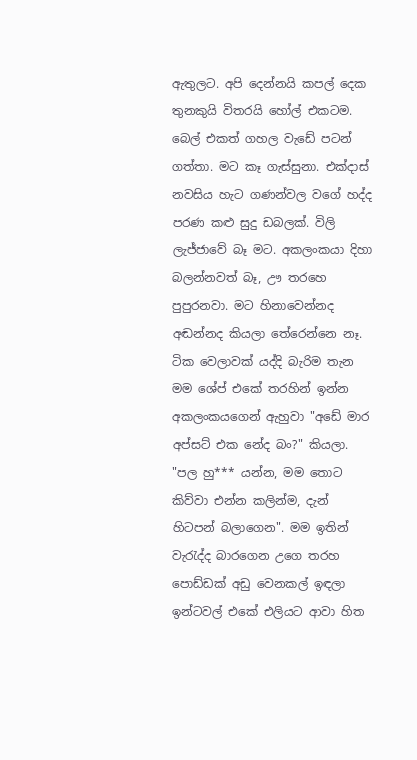ඇතුලට. අපි දෙන්නයි කපල් දෙක තුනකුයි විතරයි හෝල් එකටම. බෙල් එකත් ගහල වැඩේ පටන් ගත්තා. මට කෑ ගැස්සුනා. එක්දාස් නවසිය හැට ගණන්වල වගේ හද්ද පරණ කළු සුදු ඩබලක්. විලි ලැජ්ජාවේ බෑ මට. අකලංකයා දිහා බලන්නවත් බෑ, ඌ තරහෙ පුපුරනවා. මට හිනාවෙන්නද අඬන්නද කියලා තේරෙන්නෙ නෑ. ටික වෙලාවක් යද්දි බැරිම තැන මම ශේප් එකේ තරහින් ඉන්න අකලංකයගෙන් ඇහුවා "අඩේ මාර අප්සට් එක නේද බං?" කියලා. "පල හු*** යන්න, මම තොට කිව්වා එන්න කලින්ම, දැන් හිටපන් බලාගෙන". මම ඉතින් වැරැද්ද බාරගෙන උගෙ තරහ පොඩ්ඩක් අඩු වෙනකල් ඉඳලා ඉන්ටවල් එකේ එලියට ආවා හිත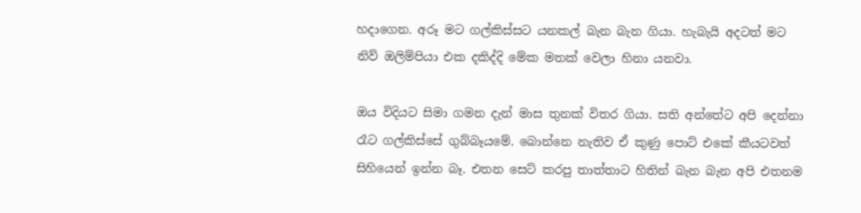හදාගෙන. අරූ මට ගල්කිස්සට යනකල් බැන බැන ගියා. හැබැයි අදටත් මට නිව් ඔලිම්පියා එක දකිද්දි මේක මතක් වෙලා හිනා යනවා.

ඔය විදියට සිමා ගමන දැන් මාස තුනක් විතර ගියා. සති අන්තේට අපි දෙන්නා රෑට ගල්කිස්සේ ගුබ්බෑයමේ. බොන්නෙ නැතිව ඒ කුණු පොට් එකේ කීයටවත් සිහියෙන් ඉන්න බෑ. එතන සෙට් කරපු තාත්තාට හිතින් බැන බැන අපි එතනම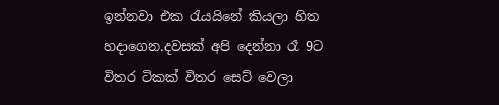ඉන්නවා එක රැයයිනේ කියලා හිත හදාගෙන.දවසක් අපි දෙන්නා රෑ 9ට විතර ටිකක් විතර සෙට් වෙලා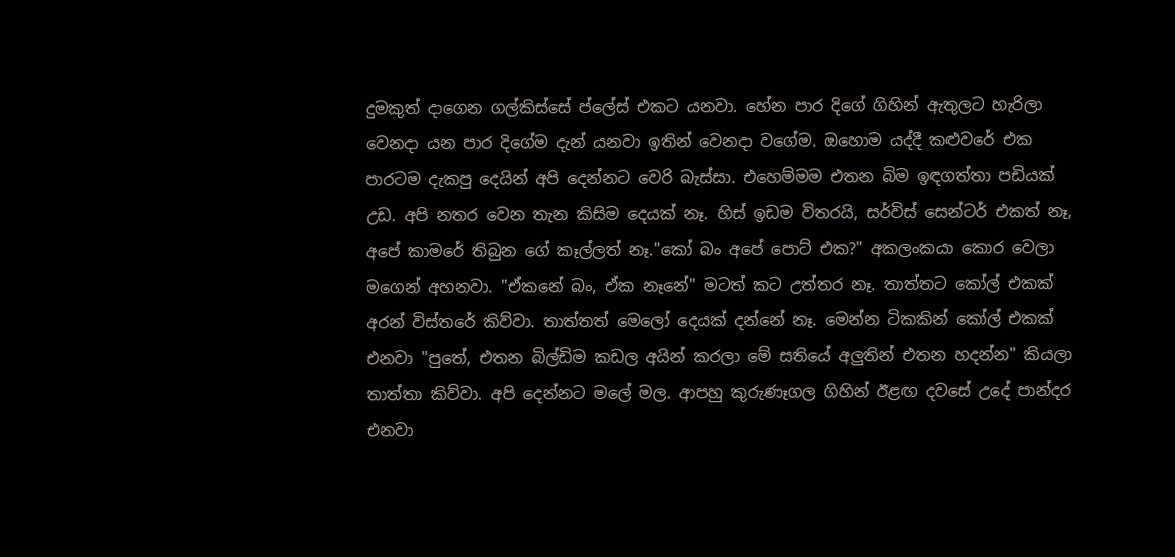දුමකුත් දාගෙන ගල්කිස්සේ ප්ලේස් එකට යනවා. හේන පාර දිගේ ගිහින් ඇතුලට හැරිලා වෙනදා යන පාර දිගේම දැන් යනවා ඉතින් වෙනදා වගේම. ඔහොම යද්දී කළුවරේ එක පාරටම දැකපු දෙයින් අපි දෙන්නට වෙරි බැස්සා. එහෙම්මම එතන බිම ඉඳගත්තා පඩියක් උඩ. අපි නතර වෙන තැන කිසිම දෙයක් නෑ. හිස් ඉඩම විතරයි, සර්විස් සෙන්ටර් එකත් නෑ, අපේ කාමරේ තිබුන ගේ කෑල්ලත් නෑ."කෝ බං අපේ පොට් එක?" අකලංකයා කොර වෙලා මගෙන් අහනවා. "ඒකනේ බං, ඒක නෑනේ" මටත් කට උත්තර නෑ. තාත්තට කෝල් එකක් අරන් විස්තරේ කිව්වා. තාත්තත් මෙලෝ දෙයක් දන්නේ නෑ. මෙන්න ටිකකින් කෝල් එකක් එනවා "පුතේ, එතන බිල්ඩිම කඩල අයින් කරලා මේ සතියේ අලුතින් එතන හදන්න" කියලා තාත්තා කිව්වා. අපි දෙන්නට මලේ මල. ආපහු කුරුණෑගල ගිහින් ඊළඟ දවසේ උදේ පාන්දර එනවා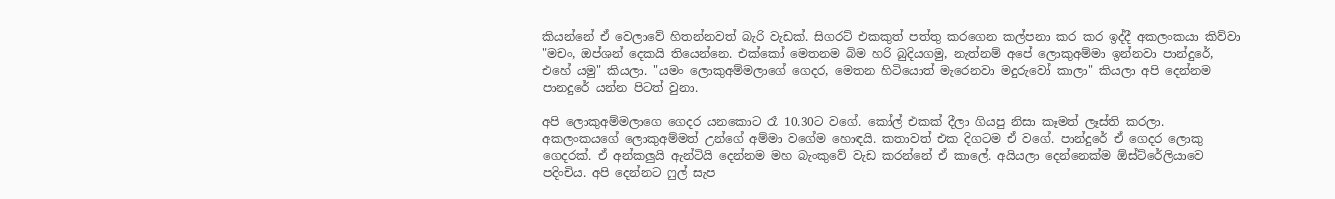කියන්නේ ඒ වෙලාවේ හිතන්නවත් බැරි වැඩක්. සිගරට් එකකුත් පත්තු කරගෙන කල්පනා කර කර ඉද්දී අකලංකයා කිව්වා "මචං, ඔප්ශන් දෙකයි තියෙන්නෙ. එක්කෝ මෙතනම බිම හරි බුදියගමු, නැත්නම් අපේ ලොකුඅම්මා ඉන්නවා පාන්දුරේ, එහේ යමු" කියලා. "යමං ලොකුඅම්මලාගේ ගෙදර, මෙතන හිටියොත් මැරෙනවා මදුරුවෝ කාලා" කියලා අපි දෙන්නම පානදුරේ යන්න පිටත් වුනා.

අපි ලොකුඅම්මලාගෙ ගෙදර යනකොට රෑ 10.30ට වගේ. කෝල් එකක් දීලා ගියපු නිසා කෑමත් ලෑස්ති කරලා. අකලංකයගේ ලොකුඅම්මත් උන්ගේ අම්මා වගේම හොඳයි. කතාවත් එක දිගටම ඒ වගේ. පාන්දුරේ ඒ ගෙදර ලොකු ගෙදරක්. ඒ අන්කලුයි ඇන්ටියි දෙන්නම මහ බැංකුවේ වැඩ කරන්නේ ඒ කාලේ. අයියලා දෙන්නෙක්ම ඕස්ට්රේලියාවෙ පදිංචිය. අපි දෙන්නට ෆුල් සැප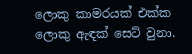ලොකු කාමරයක් එක්ක ලොකු ඇඳක් සෙට් වුනා.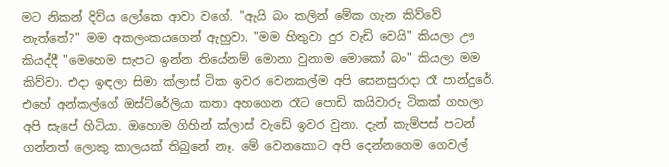මට නිකන් දිව්ය ලෝකෙ ආවා වගේ. "ඇයි බං කලින් මේක ගැන කිව්වේ නැත්තේ?" මම අකලංකයගෙන් ඇහුවා. "මම හිතුවා දුර වැඩි වෙයි" කියලා ඌ කියද්දී "මෙහෙම සැපට ඉන්න තියේනම් මොනා වුනාම මොකෝ බං" කියලා මම කිව්වා. එදා ඉඳලා සිමා ක්ලාස් ටික ඉවර වෙනකල්ම අපි සෙනසුරාදා රෑ පාන්දුරේ. එහේ අන්කල්ගේ ඔස්ට්රේලියා කතා අහගෙන රෑට පොඩි කයිවාරු ටිකක් ගහලා අපි සැපේ හිටියා. ඔහොම ගිහින් ක්ලාස් වැඩේ ඉවර වුනා. දැන් කැම්පස් පටන් ගන්නත් ලොකු කාලයක් තිබුනේ නෑ. මේ වෙනකොට අපි දෙන්නගෙම ගෙවල්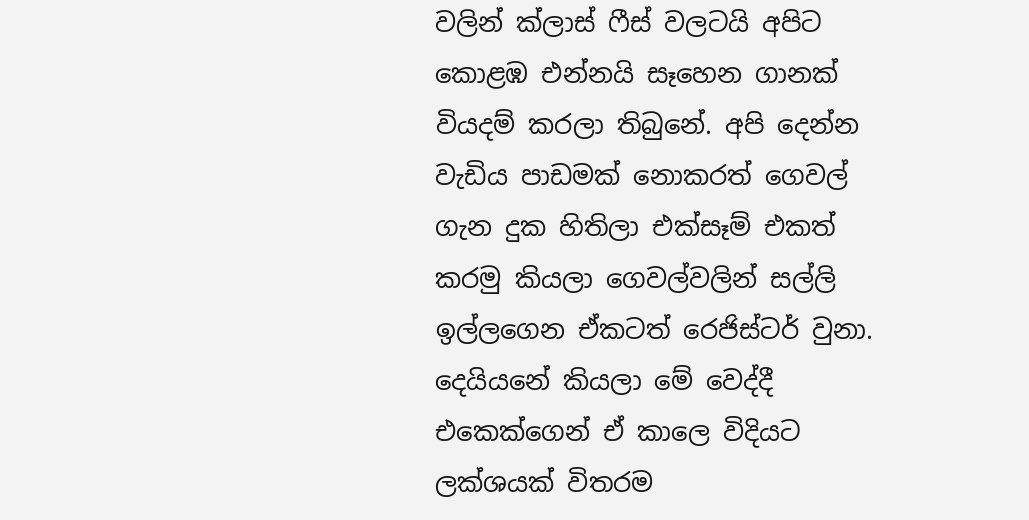වලින් ක්ලාස් ෆීස් වලටයි අපිට කොළඹ එන්නයි සෑහෙන ගානක් වියදම් කරලා තිබුනේ. අපි දෙන්න වැඩිය පාඩමක් නොකරත් ගෙවල් ගැන දුක හිතිලා එක්සෑම් එකත් කරමු කියලා ගෙවල්වලින් සල්ලි ඉල්ලගෙන ඒකටත් රෙජිස්ටර් වුනා. දෙයියනේ කියලා මේ වෙද්දී එකෙක්ගෙන් ඒ කාලෙ විදියට ලක්ශයක් විතරම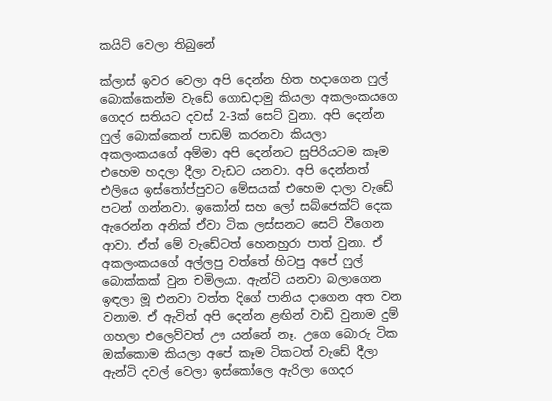කයිට් වෙලා තිබුනේ

ක්ලාස් ඉවර වෙලා අපි දෙන්න හිත හදාගෙන ෆුල් බොක්කෙන්ම වැඩේ ගොඩදාමු කියලා අකලංකයගෙ ගෙදර සතියට දවස් 2-3ක් සෙට් වුනා. අපි දෙන්න ෆුල් බොක්කෙන් පාඩම් කරනවා කියලා අකලංකයගේ අම්මා අපි දෙන්නට සුපිරියටම කෑම එහෙම හදලා දීලා වැඩට යනවා. අපි දෙන්නත් එලියෙ ඉස්තෝප්පුවට මේසයක් එහෙම දාලා වැඩේ පටන් ගන්නවා. ඉකෝන් සහ ලෝ සබ්ජෙක්ට් දෙක ඇරෙන්න අනික් ඒවා ටික ලස්සනට සෙට් වීගෙන ආවා. ඒත් මේ වැඩේටත් හෙනහුරා පාත් වුනා. ඒ අකලංකයගේ අල්ලපු වත්තේ හිටපු අපේ ෆුල් බොක්කක් වුන චමිලයා. ඇන්ටි යනවා බලාගෙන ඉඳලා මූ එනවා වත්ත දිගේ පානිය දාගෙන අත වන වනාම. ඒ ඇවිත් අපි දෙන්න ළඟින් වාඩි වුනාම දුම් ගහලා එලෙව්වත් ඌ යන්නේ නෑ. උගෙ බොරු ටික ඔක්කොම කියලා අපේ කෑම ටිකටත් වැඩේ දීලා ඇන්ටි දවල් වෙලා ඉස්කෝලෙ ඇරිලා ගෙදර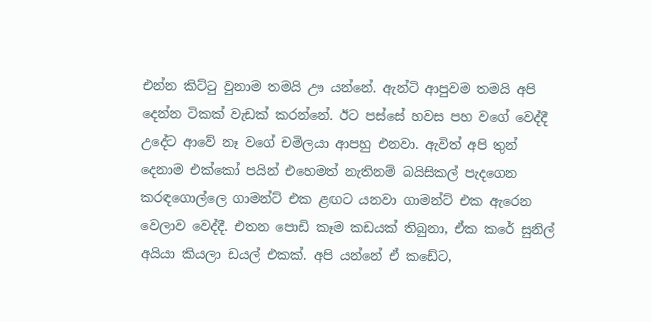එන්න කිට්ටු වුනාම තමයි ඌ යන්නේ. ඇන්ටි ආපුවම තමයි අපි දෙන්න ටිකක් වැඩක් කරන්නේ. ඊට පස්සේ හවස පහ වගේ වෙද්දී උදේට ආවේ නෑ වගේ චමිලයා ආපහු එනවා. ඇවිත් අපි තුන් දෙනාම එක්කෝ පයින් එහෙමත් නැතිනම් බයිසිකල් පැදගෙන කරඳගොල්ලෙ ගාමන්ට් එක ළඟට යනවා ගාමන්ට් එක ඇරෙන වෙලාව වෙද්දී. එතන පොඩි කෑම කඩයක් තිබුනා, ඒක කරේ සුනිල් අයියා කියලා ඩයල් එකක්. අපි යන්නේ ඒ කඩේට,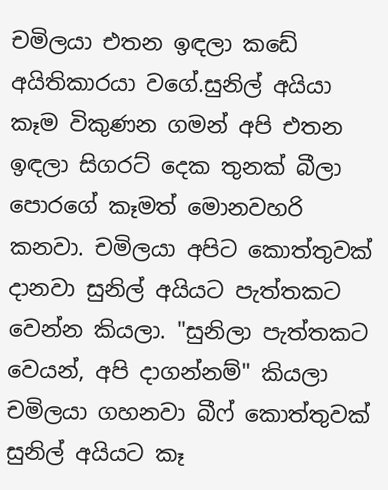චමිලයා එතන ඉඳලා කඩේ අයිතිකාරයා වගේ.සුනිල් අයියා කෑම විකුණන ගමන් අපි එතන ඉඳලා සිගරට් දෙක තුනක් බීලා පොරගේ කෑමත් මොනවහරි කනවා. චමිලයා අපිට කොත්තුවක් දානවා සුනිල් අයියට පැත්තකට වෙන්න කියලා. "සුනිලා පැත්තකට වෙයන්, අපි දාගන්නම්" කියලා චමිලයා ගහනවා බීෆ් කොත්තුවක් සුනිල් අයියට කෑ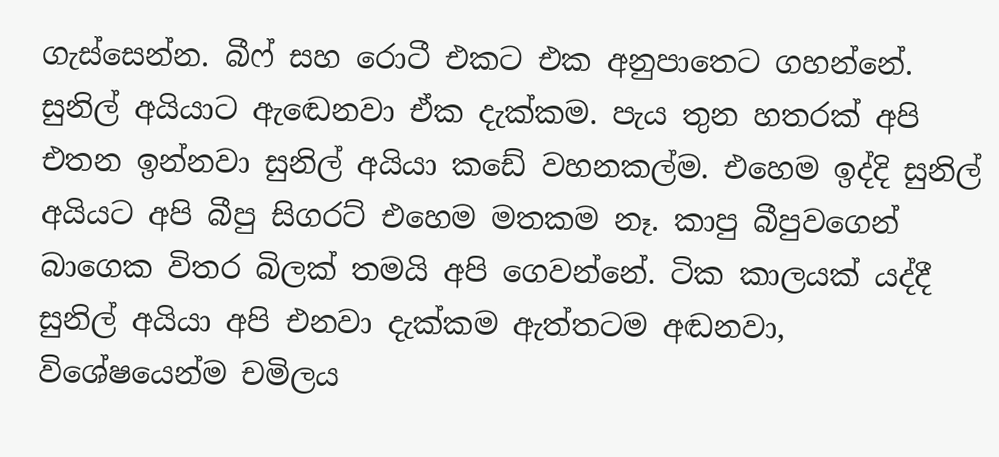ගැස්සෙන්න. බීෆ් සහ රොටී එකට එක අනුපාතෙට ගහන්නේ. සුනිල් අයියාට ඇඬෙනවා ඒක දැක්කම. පැය තුන හතරක් අපි එතන ඉන්නවා සුනිල් අයියා කඩේ වහනකල්ම. එහෙම ඉද්දි සුනිල් අයියට අපි බීපු සිගරට් එහෙම මතකම නෑ. කාපු බීපුවගෙන් බාගෙක විතර බිලක් තමයි අපි ගෙවන්නේ. ටික කාලයක් යද්දී සුනිල් අයියා අපි එනවා දැක්කම ඇත්තටම අඬනවා, විශේෂයෙන්ම චමිලය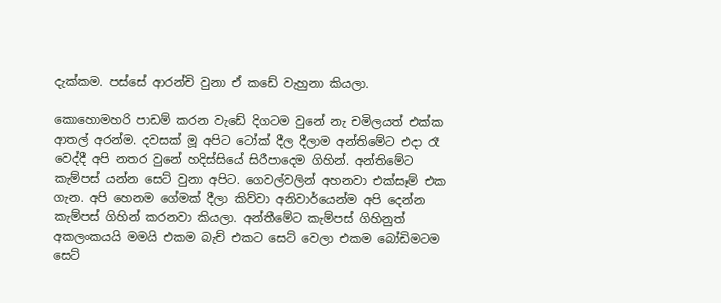දැක්කම. පස්සේ ආරන්චි වුනා ඒ කඩේ වැහුනා කියලා.

කොහොමහරි පාඩම් කරන වැඩේ දිගටම වුනේ නැ චමිලයත් එක්ක ආතල් අරන්ම. දවසක් මූ අපිට ටෝක් දීල දීලාම අන්තිමේට එදා රෑ වෙද්දී අපි නතර වුනේ හදිස්සියේ සිරීපාදෙම ගිහින්. අන්තිමේට කැම්පස් යන්න සෙට් වුනා අපිට. ගෙවල්වලින් අහනවා එක්සෑම් එක ගැන. අපි හෙනම ගේමක් දීලා කිව්වා අනිවාර්යෙන්ම අපි දෙන්න කැම්පස් ගිහින් කරනවා කියලා. අන්තීමේට කැම්පස් ගිහිනුත් අකලංකයයි මමයි එකම බැච් එකට සෙට් වෙලා එකම බෝඩිමටම සෙට්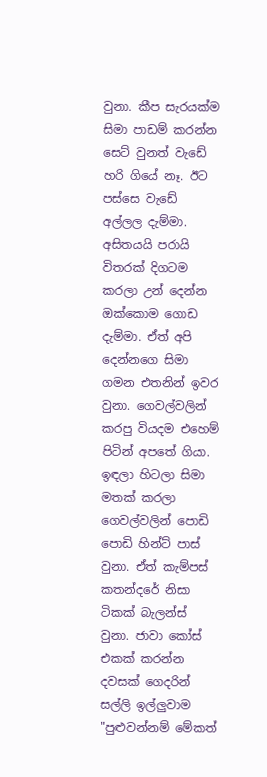වුනා. කීප සැරයක්ම සිමා පාඩම් කරන්න සෙට් වුනත් වැඩේ හරි ගියේ නෑ. ඊට පස්සෙ වැඩේ අල්ලල දැම්මා. අසිතයයි පරායි විතරක් දිගටම කරලා උන් දෙන්න ඔක්කොම ගොඩ දැම්මා. ඒත් අපි දෙන්නගෙ සිමා ගමන එතනින් ඉවර වුනා. ගෙවල්වලින් කරපු වියදම එහෙම් පිටින් අපතේ ගියා. ඉඳලා හිටලා සිමා මතක් කරලා ගෙවල්වලින් පොඩි පොඩි හින්ට් පාස් වුනා. ඒත් කැම්පස් කතන්දරේ නිසා ටිකක් බැලන්ස් වුනා. ජාවා කෝස් එකක් කරන්න දවසක් ගෙදරින් සල්ලි ඉල්ලුවාම "පුළුවන්නම් මේකත්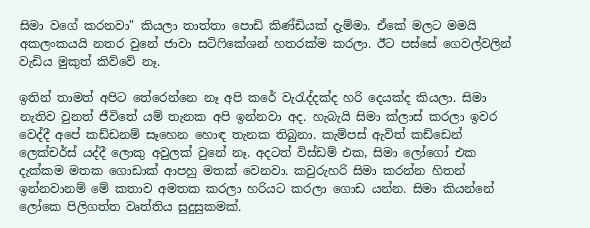සිමා වගේ කරනවා" කියලා තාත්තා පොඩි කිණ්ඩියක් දැම්මා. ඒකේ මලට මමයි අකලංකයයි නතර වුනේ ජාවා සටිෆිකේශන් හතරක්ම කරලා. ඊට පස්සේ ගෙවල්වලින් වැඩිය මුකුත් කිව්වේ නෑ.

ඉතින් තාමත් අපිට තේරෙන්නෙ නෑ අපි කරේ වැරැද්දක්ද හරි දෙයක්ද කියලා. සිමා නැතිව වුනත් ජීවිතේ යම් තැනක අපි ඉන්නවා අද. හැබැයි සිමා ක්ලාස් කරලා ඉවර වෙද්දී අපේ කඩ්ඩනම් සෑහෙන හොඳ තැනක තිබුනා. කැම්පස් ඇවිත් කඩ්ඩෙන් ලෙක්චර්ස් යද්දී ලොකු අවුලක් වුනේ නෑ. අදටත් විස්ඩම් එක, සිමා ලෝගෝ එක දැක්කම මතක ගොඩාක් ආපහු මතක් වෙනවා. කවුරුහරි සිමා කරන්න හිතන් ඉන්නවානම් මේ කතාව අමතක කරලා හරියට කරලා ගොඩ යන්න. සිමා කියන්නේ ලෝකෙ පිලිගත්ත වෘත්තිය සුදුසුකමක්.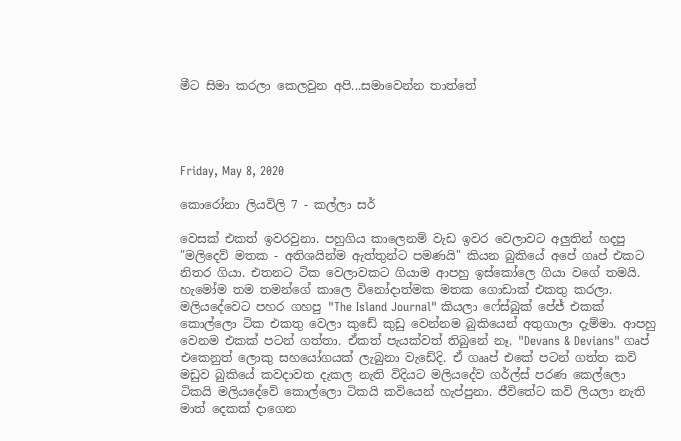මීට සිමා කරලා කෙලවුන අපි...සමාවෙන්න තාත්තේ




Friday, May 8, 2020

කොරෝනා ලියවිලි 7 - කල්ලා සර්

වෙසක් එකත් ඉවරවුනා. පහුගිය කාලෙනම් වැඩ ඉවර වෙලාවට අලුතින් හදපු "මලිදෙව් මතක - අතිශයින්ම ඇත්තුන්ට පමණයි" කියන බුකියේ අපේ ගෘප් එකට නිතර ගියා. එතනට ටික වෙලාවකට ගියාම ආපහු ඉස්කෝලෙ ගියා වගේ තමයි. හැමෝම තම තමන්ගේ කාලෙ විනෝදාත්මක මතක ගොඩාක් එකතු කරලා. මලියදේවෙට පහර ගහපු "The Island Journal" කියලා ෆේස්බුක් පේජ් එකක් කොල්ලො ටික එකතු වෙලා කුඩේ කුඩු වෙන්නම බුකියෙන් අතුගාලා දැම්මා. ආපහු වෙනම එකක් පටන් ගත්තා. ඒකත් පැයක්වත් තිබුනේ නෑ. "Devans & Devians" ගෘප් එකෙනුත් ලොකු සහයෝගයක් ලැබුනා වැඩේදි. ඒ ගෲප් එකේ පටන් ගත්ත කවි මඩුව බුකියේ කවදාවත දැකල නැති විදියට මලියදේව ගර්ල්ස් පරණ කෙල්ලො ටිකයි මලියදේවේ කොල්ලො ටිකයි කවියෙන් හැප්පුනා. ජීවිතේට කවි ලියලා නැති මාත් දෙකක් දාගෙන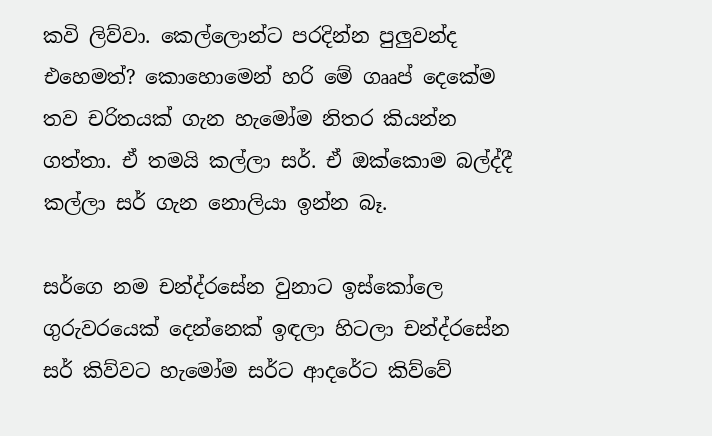කවි ලිව්වා. කෙල්ලොන්ට පරදින්න පුලුවන්ද එහෙමත්? කොහොමෙන් හරි මේ ගෲප් දෙකේම තව චරිතයක් ගැන හැමෝම නිතර කියන්න ගත්තා. ඒ තමයි කල්ලා සර්. ඒ ඔක්කොම බල්ද්දී කල්ලා සර් ගැන නොලියා ඉන්න බෑ.

සර්ගෙ නම චන්ද්රසේන වුනාට ඉස්කෝලෙ ගුරුවරයෙක් දෙන්නෙක් ඉඳලා හිටලා චන්ද්රසේන සර් කිව්වට හැමෝම සර්ට ආදරේට කිව්වේ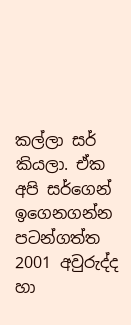කල්ලා සර් කියලා. ඒක අපි සර්ගෙන් ඉගෙනගන්න පටන්ගත්ත 2001 අවුරුද්ද හා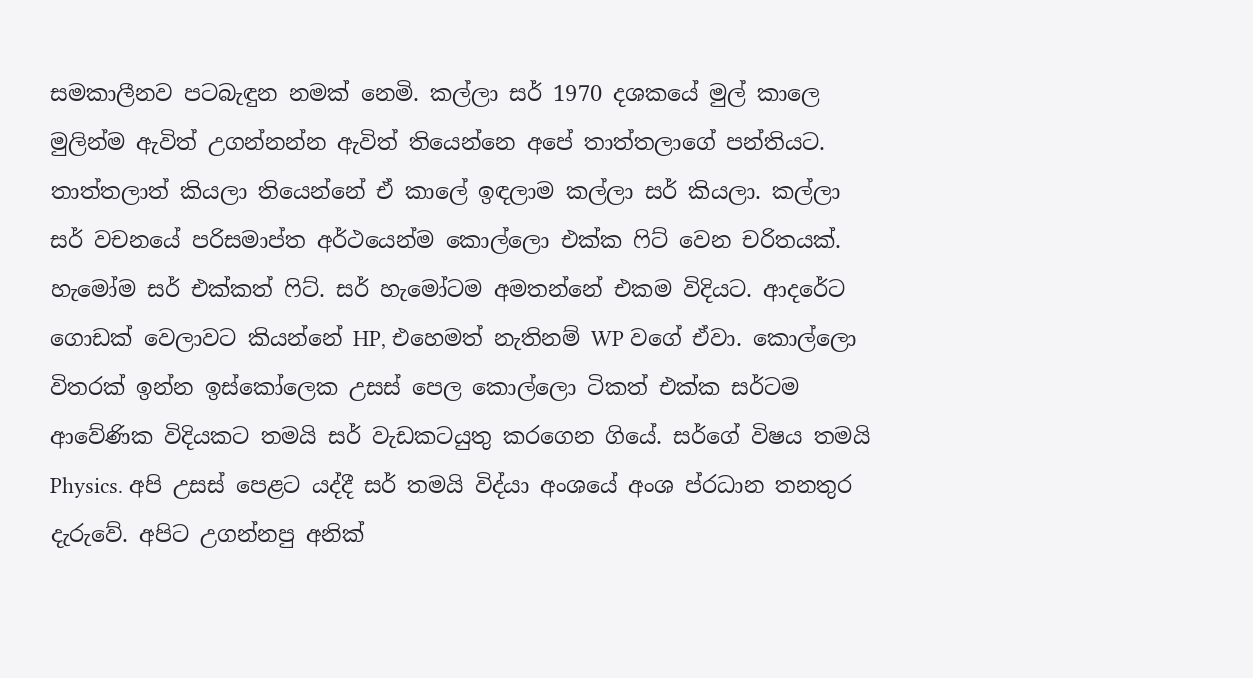සමකාලීනව පටබැඳුන නමක් නෙමි. කල්ලා සර් 1970 දශකයේ මුල් කාලෙ මුලින්ම ඇවිත් උගන්නන්න ඇවිත් තියෙන්නෙ අපේ තාත්තලාගේ පන්තියට. තාත්තලාත් කියලා තියෙන්නේ ඒ කාලේ ඉඳලාම කල්ලා සර් කියලා. කල්ලා සර් වචනයේ පරිසමාප්ත අර්ථයෙන්ම කොල්ලො එක්ක ෆිට් වෙන චරිතයක්. හැමෝම සර් එක්කත් ෆිට්. සර් හැමෝටම අමතන්නේ එකම විදියට. ආදරේට ගොඩක් වෙලාවට කියන්නේ HP, එහෙමත් නැතිනම් WP වගේ ඒවා. කොල්ලො විතරක් ඉන්න ඉස්කෝලෙක උසස් පෙල කොල්ලො ටිකත් එක්ක සර්ටම ආවේණික විදියකට තමයි සර් වැඩකටයුතු කරගෙන ගියේ. සර්ගේ විෂය තමයි Physics. අපි උසස් පෙළට යද්දී සර් තමයි විද්යා අංශයේ අංශ ප්රධාන තනතුර දැරුවේ. අපිට උගන්නපු අනික්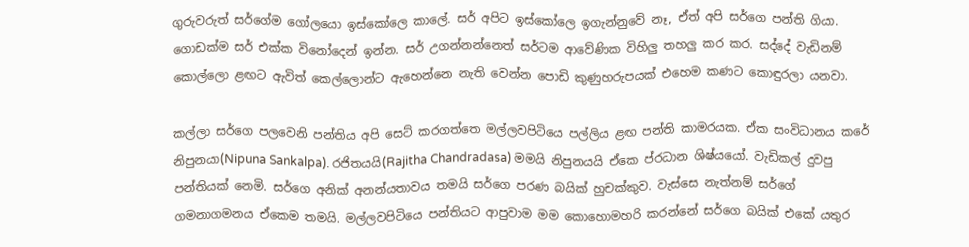ගුරුවරුත් සර්ගේම ගෝලයො ඉස්කෝලෙ කාලේ. සර් අපිට ඉස්කෝලෙ ඉගැන්නුවේ නෑ, ඒත් අපි සර්ගෙ පන්ති ගියා. ගොඩක්ම සර් එක්ක විනෝදෙන් ඉන්න. සර් උගන්නන්නෙත් සර්ටම ආවේණික විහිලු තහලු කර කර. සද්දේ වැඩිනම් කොල්ලො ළඟට ඇවිත් කෙල්ලොන්ට ඇහෙන්නෙ නැති වෙන්න පොඩි කුණුහරුපයක් එහෙම කණට කොඳුරලා යනවා.

කල්ලා සර්ගෙ පලවෙනි පන්තිය අපි සෙට් කරගත්තෙ මල්ලවපිටියෙ පල්ලිය ළඟ පන්ති කාමරයක. ඒක සංවිධානය කරේ නිපුනයා(Nipuna Sankalpa). රජිතයයි(Rajitha Chandradasa) මමයි නිපුනයයි ඒකෙ ප්රධාන ශිෂ්යයෝ. වැඩිකල් දුවපු පන්තියක් නෙමි. සර්ගෙ අනික් අනන්යතාවය තමයි සර්ගෙ පරණ බයික් හුචක්කුව. වැස්සෙ නැත්නම් සර්ගේ ගමනාගමනය ඒකෙම තමයි. මල්ලවපිටියෙ පන්තියට ආපුවාම මම කොහොමහරි කරන්නේ සර්ගෙ බයික් එකේ යතුර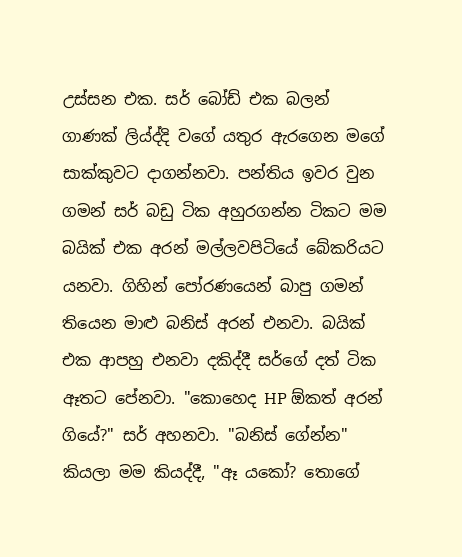උස්සන එක. සර් බෝඩ් එක බලන් ගාණක් ලිය්ද්දි වගේ යතුර ඇරගෙන මගේ සාක්කුවට දාගන්නවා. පන්තිය ඉවර වුන ගමන් සර් බඩු ටික අහුරගන්න ටිකට මම බයික් එක අරන් මල්ලවපිටියේ බේකරියට යනවා. ගිහින් පෝරණයෙන් බාපු ගමන් තියෙන මාළු බනිස් අරන් එනවා. බයික් එක ආපහු එනවා දකිද්දී සර්ගේ දත් ටික ඈතට පේනවා. "කොහෙද HP ඕකත් අරන් ගියේ?" සර් අහනවා. "බනිස් ගේන්න" කියලා මම කියද්දී, "ඈ යකෝ? තොගේ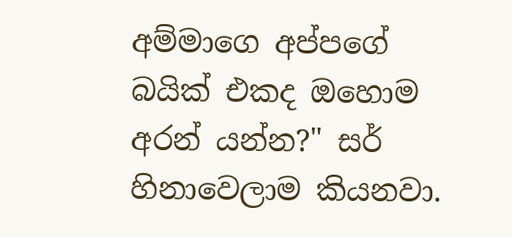අම්මාගෙ අප්පගේ බයික් එකද ඔහොම අරන් යන්න?" සර් හිනාවෙලාම කියනවා.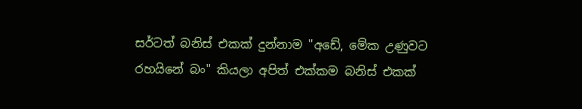සර්ටත් බනිස් එකක් දුන්නාම "අඩේ, මේක උණුවට රහයිනේ බං" කියලා අපිත් එක්කම බනිස් එකක්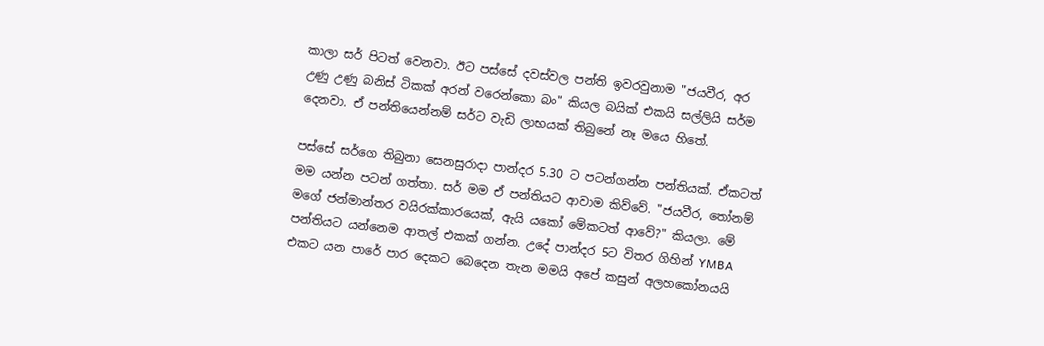කාලා සර් පිටත් වෙනවා. ඊට පස්සේ දවස්වල පන්ති ඉවරවුනාම "ජයවීර, අර උණු උණු බනිස් ටිකක් අරන් වරෙන්කො බං" කියල බයික් එකයි සල්ලියි සර්ම දෙනවා. ඒ පන්තියෙන්නම් සර්ට වැඩි ලාභයක් තිබුනේ නෑ මයෙ හිතේ.

පස්සේ සර්ගෙ තිබුනා සෙනසුරාදා පාන්දර 5.30 ට පටන්ගන්න පන්තියක්. ඒකටත් මම යන්න පටන් ගත්තා. සර් මම ඒ පන්තියට ආවාම කිව්වේ. "ජයවීර, තෝනම් මගේ ජන්මාන්තර වයිරක්කාරයෙක්, ඇයි යකෝ මේකටත් ආවේ?" කියලා. මේ පන්තියට යන්නෙම ආතල් එකක් ගන්න. උදේ පාන්දර 5ට විතර ගිහින් YMBA එකට යන පාරේ පාර දෙකට බෙදෙන තැන මමයි අපේ කසුන් අලහකෝනයයි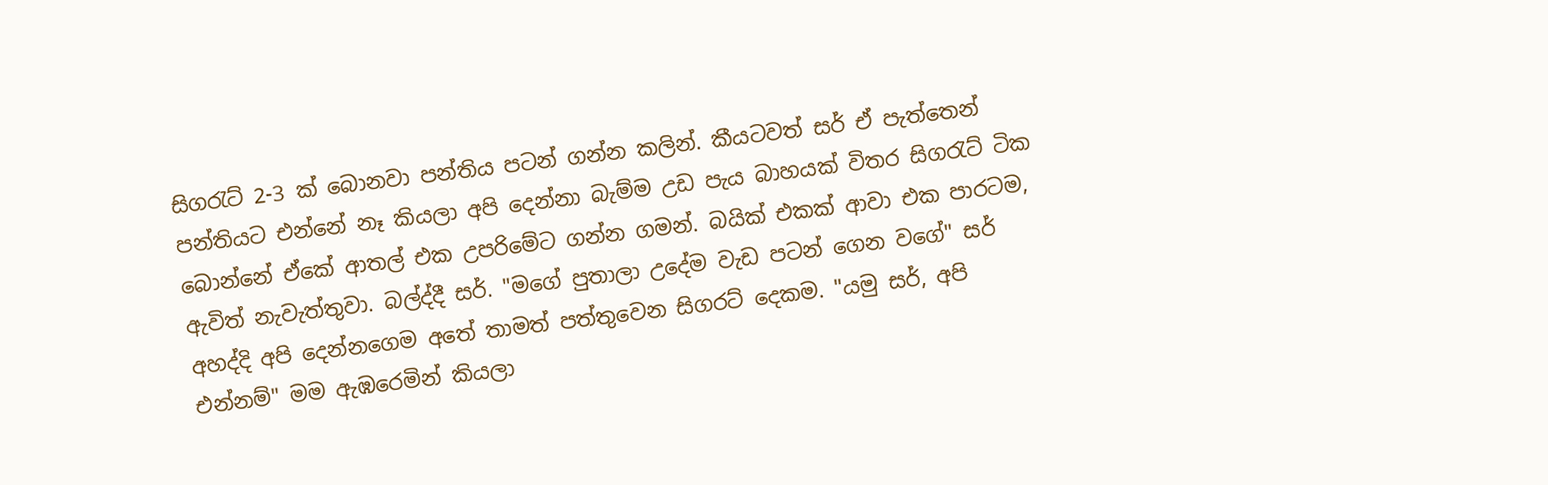සිගරැට් 2-3 ක් බොනවා පන්තිය පටන් ගන්න කලින්. කීයටවත් සර් ඒ පැත්තෙන් පන්තියට එන්නේ නෑ කියලා අපි දෙන්නා බැම්ම උඩ පැය බාහයක් විතර සිගරැට් ටික බොන්නේ ඒකේ ආතල් එක උපරිමේට ගන්න ගමන්. බයික් එකක් ආවා එක පාරටම, ඇවිත් නැවැත්තුවා. බල්ද්දී සර්. "මගේ පුතාලා උදේම වැඩ පටන් ගෙන වගේ" සර් අහද්දි අපි දෙන්නගෙම අතේ තාමත් පත්තුවෙන සිගරට් දෙකම. "යමු සර්, අපි එන්නම්" මම ඇඹරෙමින් කියලා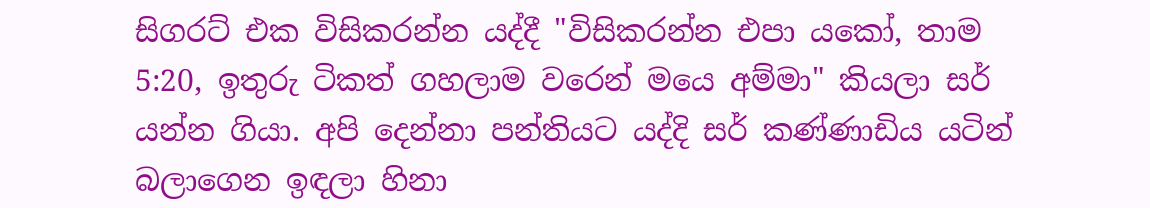සිගරට් එක විසිකරන්න යද්දී "විසිකරන්න එපා යකෝ, තාම 5:20, ඉතුරු ටිකත් ගහලාම වරෙන් මයෙ අම්මා" කියලා සර් යන්න ගියා. අපි දෙන්නා පන්තියට යද්දි සර් කණ්ණාඩිය යටින් බලාගෙන ඉඳලා හිනා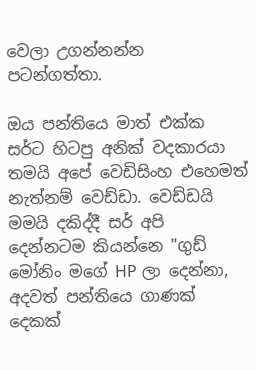වෙලා උගන්නන්න පටන්ගත්තා.

ඔය පන්තියෙ මාත් එක්ක සර්ට හිටපු අනික් වදකාරයා තමයි අපේ වෙඩිසිංහ එහෙමත් නැත්නම් වෙඩ්ඩා. වෙඩ්ඩයි මමයි දකිද්දී සර් අපි දෙන්නටම කියන්නෙ "ගුඩ් මෝනිං මගේ HP ලා දෙන්නා, අදවත් පන්තියෙ ගාණක් දෙකක්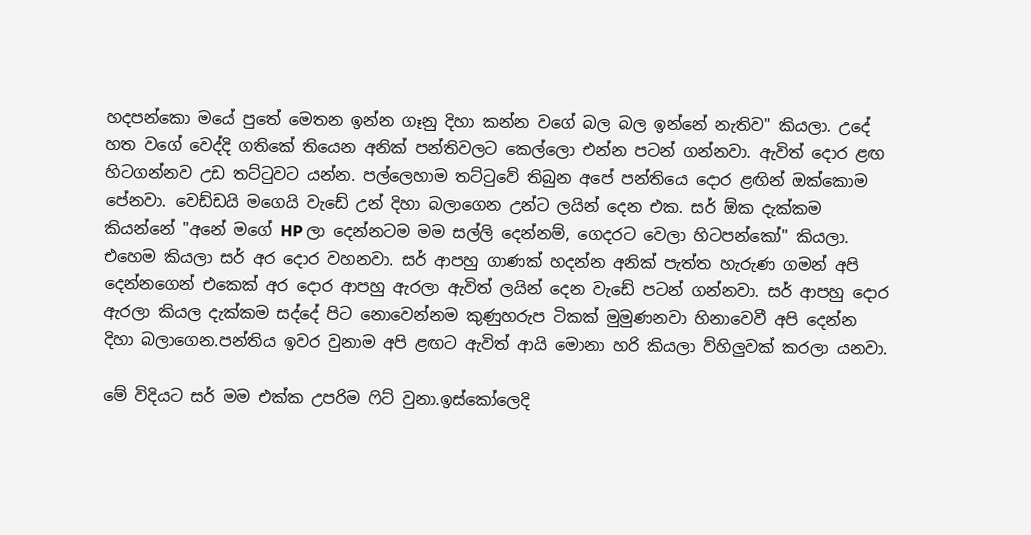හදපන්කො මයේ පුතේ මෙතන ඉන්න ගෑනු දිහා කන්න වගේ බල බල ඉන්නේ නැතිව" කියලා. උදේ හත වගේ වෙද්දි ගතිකේ තියෙන අනික් පන්තිවලට කෙල්ලො එන්න පටන් ගන්නවා. ඇවිත් දොර ළඟ හිටගන්නව උඩ තට්ටුවට යන්න. පල්ලෙහාම තට්ටුවේ තිබුන අපේ පන්තියෙ දොර ළඟින් ඔක්කොම පේනවා. වෙඩ්ඩයි මගෙයි වැඩේ උන් දිහා බලාගෙන උන්ට ලයින් දෙන එක. සර් ඕක දැක්කම කියන්නේ "අනේ මගේ HP ලා දෙන්නටම මම සල්ලි දෙන්නම්, ගෙදරට වෙලා හිටපන්කෝ" කියලා. එහෙම කියලා සර් අර දොර වහනවා. සර් ආපහු ගාණක් හදන්න අනික් පැත්ත හැරුණ ගමන් අපි දෙන්නගෙන් එකෙක් අර දොර ආපහු ඇරලා ඇවිත් ලයින් දෙන වැඩේ පටන් ගන්නවා. සර් ආපහු දොර ඇරලා කියල දැක්කම සද්දේ පිට නොවෙන්නම කුණුහරුප ටිකක් මුමුණනවා හිනාවෙවී අපි දෙන්න දිහා බලාගෙන.පන්තිය ඉවර වුනාම අපි ළඟට ඇවිත් ආයි මොනා හරි කියලා ව්හිලුවක් කරලා යනවා.

මේ විදියට සර් මම එක්ක උපරිම ෆිට් වුනා.ඉස්කෝලෙදි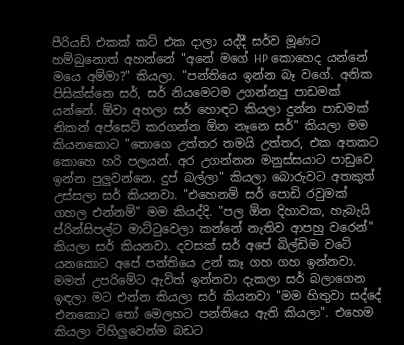පීරියඩ් එකක් කට් එක දාලා යද්දී සර්ව මූණට හම්බුනොත් අහන්නේ "අනේ මගේ HP කොහෙද යන්නේ මයෙ අම්මා?" කියලා. "පන්තියෙ ඉන්න බෑ වගේ. අනික පිසික්ස්නෙ සර්, සර් නියමෙටම උගන්නපු පාඩමක් යන්නේ. ඕවා අහලා සර් හොඳට කියලා දුන්න පාඩමක් නිකන් අප්සෙට් කරගන්න ඕන නෑනෙ සර්" කියලා මම කියනකොට "තොගෙ උත්තර තමයි උත්තර, එක අතකට කොහෙ හරි පලයන්. අර උගන්නන මනුස්සයාට පාඩුවෙ ඉන්න පුලුවන්නෙ. දුප් බල්ලා" කියලා බොරුවට අතකුත් උස්සලා සර් කියනවා. "එහෙනම් සර් පොඩි රවුමක් ගහල එන්නම්" මම කියද්දි. "පල ඕන දිහාවක, හැබැයි ප්රින්සිපල්ට මාට්ටුවෙලා කන්නේ නැතිව ආපහු වරෙන්" කියලා සර් කියනවා. දවසක් සර් අපේ බිල්ඩිම වටේ යනකොට අපේ පන්තියෙ උන් කෑ ගහ ගහ ඉන්නවා. මමත් උපරිමේට ඇවිත් ඉන්නවා දැකලා සර් බලාගෙන ඉඳලා මට එන්න කියලා සර් කියනවා "මම හිතුවා සද්දේ එනකොට තෝ මෙලහට පන්තියෙ ඇති කියලා". එහෙම කියලා විහිලුවෙන්ම බඩට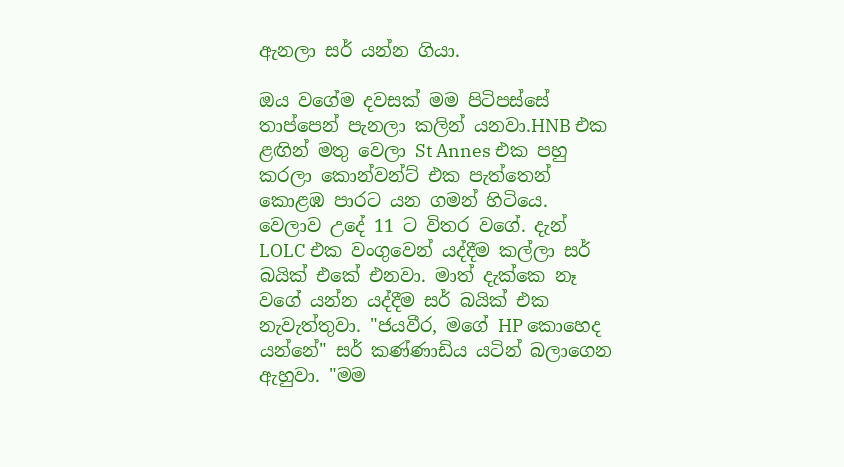ඇනලා සර් යන්න ගියා.

ඔය වගේම දවසක් මම පිටිපස්සේ තාප්පෙන් පැනලා කලින් යනවා.HNB එක ළඟින් මතු වෙලා St Annes එක පහු කරලා කොන්වන්ට් එක පැත්තෙන් කොළඹ පාරට යන ගමන් හිටියෙ. වෙලාව උදේ 11 ට විතර වගේ. දැන් LOLC එක වංගුවෙන් යද්දීම කල්ලා සර් බයික් එකේ එනවා. මාත් දැක්කෙ නෑ වගේ යන්න යද්දීම සර් බයික් එක නැවැත්තුවා. "ජයවීර, මගේ HP කොහෙද යන්නේ" සර් කණ්ණාඩිය යටින් බලාගෙන ඇහුවා. "මම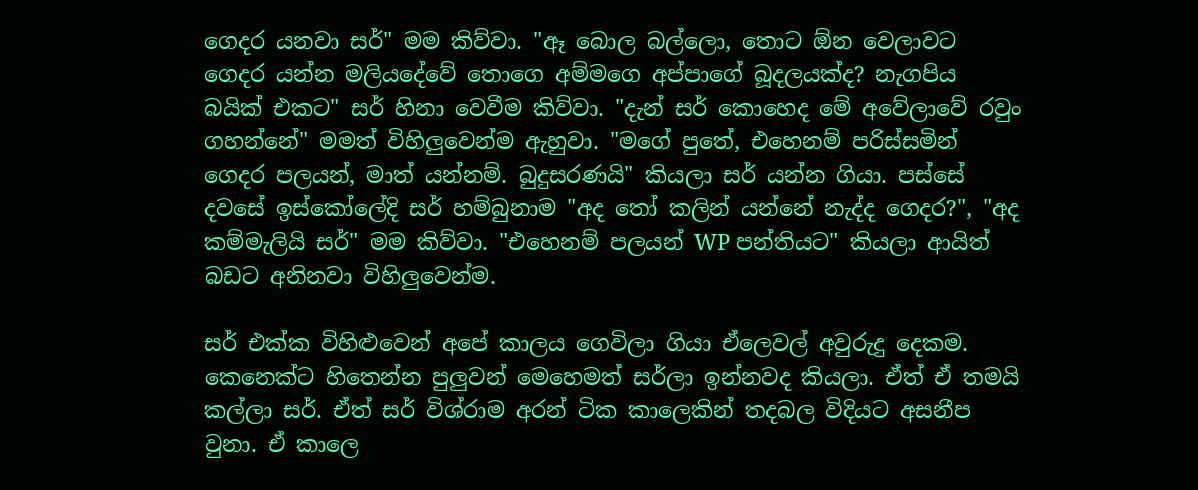ගෙදර යනවා සර්" මම කිව්වා. "ඈ බොල බල්ලො, තොට ඕන වෙලාවට ගෙදර යන්න මලියදේවේ තොගෙ අම්මගෙ අප්පාගේ බූදලයක්ද? නැගපිය බයික් එකට" සර් හිනා වෙවීම කිව්වා. "දැන් සර් කොහෙද මේ අවේලාවේ රවුං ගහන්නේ" මමත් විහිලුවෙන්ම ඇහුවා. "මගේ පුතේ, එහෙනම් පරිස්සමින් ගෙදර පලයන්, මාත් යන්නම්. බුදුසරණයි" කියලා සර් යන්න ගියා. පස්සේ දවසේ ඉස්කෝලේදි සර් හම්බුනාම "අද තෝ කලින් යන්නේ නැද්ද ගෙදර?", "අද කම්මැලියි සර්" මම කිව්වා. "එහෙනම් පලයන් WP පන්තියට" කියලා ආයිත් බඩට අනිනවා විහිලුවෙන්ම.

සර් එක්ක විහිළුවෙන් අපේ කාලය ගෙවිලා ගියා ඒලෙවල් අවුරුදු දෙකම. කෙනෙක්ට හිතෙන්න පුලුවන් මෙහෙමත් සර්ලා ඉන්නවද කියලා. ඒත් ඒ තමයි කල්ලා සර්. ඒත් සර් විශ්රාම අරන් ටික කාලෙකින් තදබල විදියට අසනීප වුනා. ඒ කාලෙ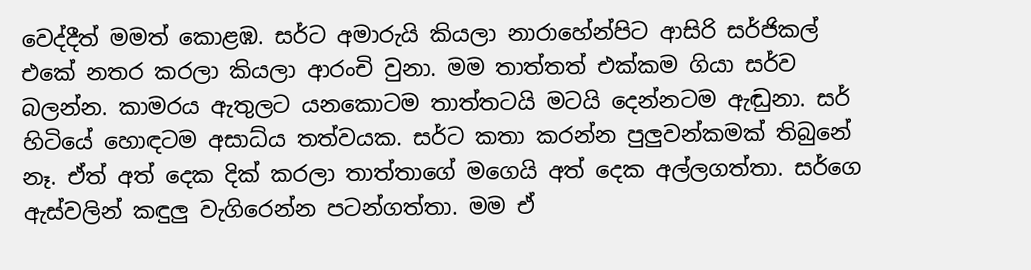වෙද්දීත් මමත් කොළඹ. සර්ට අමාරුයි කියලා නාරාහේන්පිට ආසිරි සර්ජිකල් එකේ නතර කරලා කියලා ආරංචි වුනා. මම තාත්තත් එක්කම ගියා සර්ව බලන්න. කාමරය ඇතුලට යනකොටම තාත්තටයි මටයි දෙන්නටම ඇඬුනා. සර් හිටියේ හොඳටම අසාධ්ය තත්වයක. සර්ට කතා කරන්න පුලුවන්කමක් තිබුනේ නෑ. ඒත් අත් දෙක දික් කරලා තාත්තාගේ මගෙයි අත් දෙක අල්ලගත්තා. සර්ගෙ ඇස්වලින් කඳුලු වැගිරෙන්න පටන්ගත්තා. මම ඒ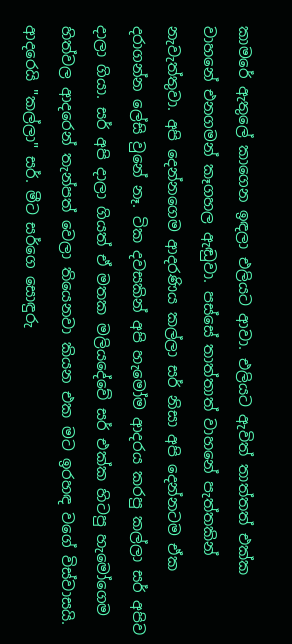කාමරේ ඇතුලේ කාගෙන ඉඳලා එලියට ආවා. එලියට ඇවිත් තාත්තත් එක්ක වාහනේ එනගමන් කෑගහල ඇඬුවා. පස්සේ තාත්තාත් වාහනේ පැත්තකින් නැවැත්තුවා. අපි දෙන්නගෙම ආදරණිය කල්ලා සර් නිසා අපි දෙන්නටම ඒක දරාගන්න ලේසි වුනේ නෑ. ටික දවසකින් අපි හැමෝම ආදරය කරපු කල්ලා සර් අපිව දාලා ගියා. සර් අපි දාලා ගියත් ඒ මතක මලියදේවේ සර් එක්ක හිටපු හැමෝගෙම හිත්වල ආදරෙන් තැන්පත් වෙලා තියෙනවා කියන එක මට ඉරහඳ වගේ විස්වාසයි. ආදරෙයි "කල්ලා" සර්. මීට සර්ගෙ සොඳුරු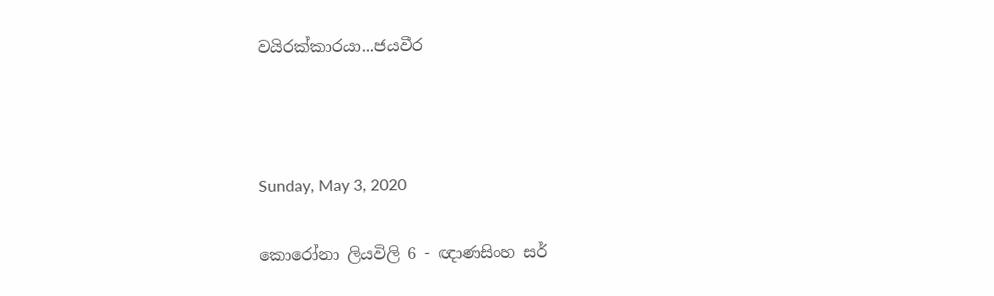වයිරක්කාරයා...ජයවීර



Sunday, May 3, 2020

කොරෝනා ලියවිලි 6 - ඥාණසිංහ සර්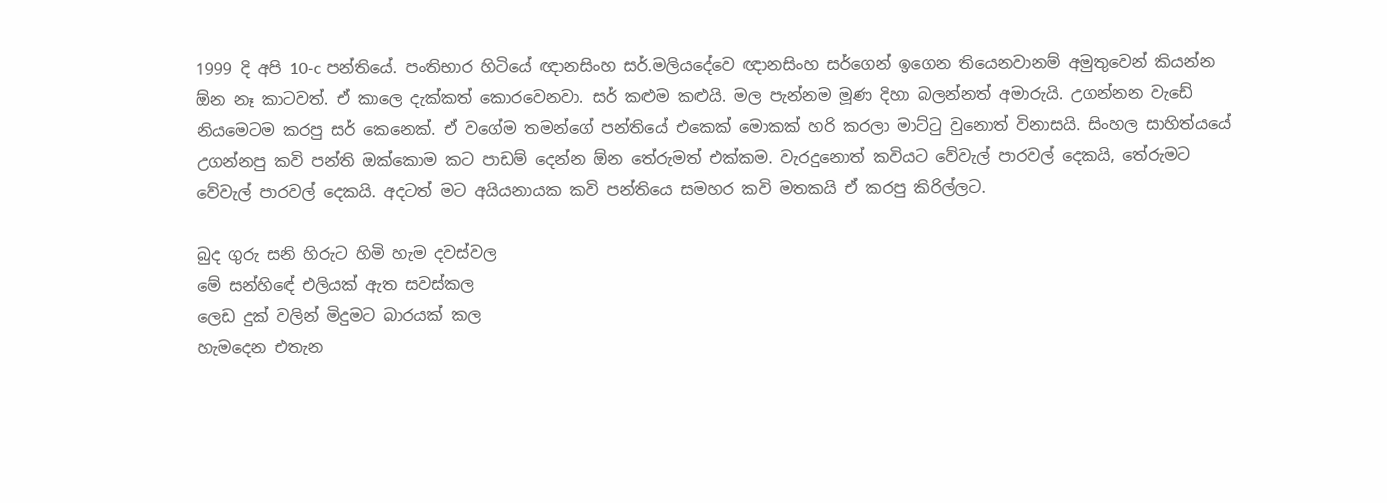1999 දි අපි 10-c පන්තියේ. පංතිභාර හිටියේ ඥානසිංහ සර්.මලියදේවෙ ඥානසිංහ සර්ගෙන් ඉගෙන තියෙනවානම් අමුතුවෙන් කියන්න ඕන නෑ කාටවත්. ඒ කාලෙ දැක්කත් කොරවෙනවා. සර් කළුම කළුයි. මල පැන්නම මූණ දිහා බලන්නත් අමාරුයි. උගන්නන වැඩේ නියමෙටම කරපු සර් කෙනෙක්. ඒ වගේම තමන්ගේ පන්තියේ එකෙක් මොකක් හරි කරලා මාට්ටු වුනොත් විනාසයි. සිංහල සාහිත්යයේ උගන්නපු කවි පන්ති ඔක්කොම කට පාඩම් දෙන්න ඕන තේරුමත් එක්කම. වැරදුනොත් කවියට වේවැල් පාරවල් දෙකයි, තේරුමට වේවැල් පාරවල් දෙකයි. අදටත් මට අයියනායක කවි පන්තියෙ සමහර කවි මතකයි ඒ කරපු කිරිල්ලට.

බුද ගුරු සනි හිරුට හිමි හැම දවස්වල
මේ සන්හිඳේ එලියක් ඇත සවස්කල
ලෙඩ දුක් වලින් මිදුමට බාරයක් කල
හැමදෙන එතැන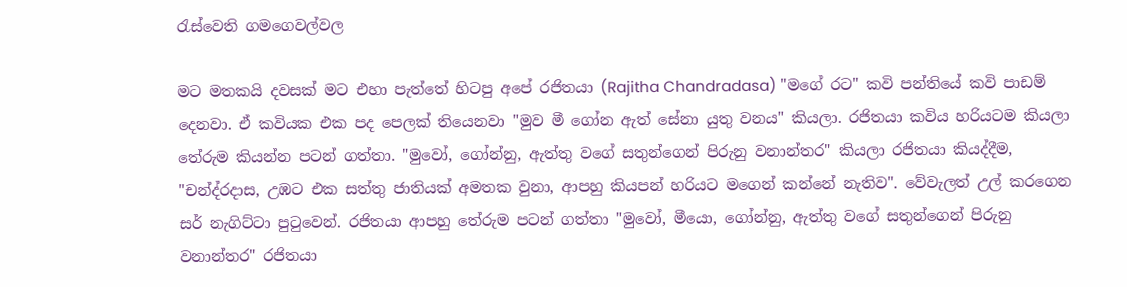රැස්වෙති ගමගෙවල්වල

මට මතකයි දවසක් මට එහා පැත්තේ හිටපු අපේ රජිතයා (Rajitha Chandradasa) "මගේ රට" කවි පන්තියේ කවි පාඩම් දෙනවා. ඒ කවියක එක පද පෙලක් තියෙනවා "මුව මී ගෝන ඇත් සේනා යුතු වනය" කියලා. රජිතයා කවිය හරියටම කියලා තේරුම කියන්න පටන් ගත්තා. "මුවෝ, ගෝන්නු, ඇත්තු වගේ සතුන්ගෙන් පිරුනු වනාන්තර" කියලා රජිතයා කියද්දීම, "චන්ද්රදාස, උඹට එක සත්තු ජාතියක් අමතක වුනා, ආපහු කියපන් හරියට මගෙන් කන්නේ නැතිව". වේවැලත් උල් කරගෙන සර් නැගිට්ටා පුටුවෙන්. රජිතයා ආපහු තේරුම පටන් ගත්තා "මුවෝ, මීයො, ගෝන්නු, ඇත්තු වගේ සතුන්ගෙන් පිරුනු වනාන්තර" රජිතයා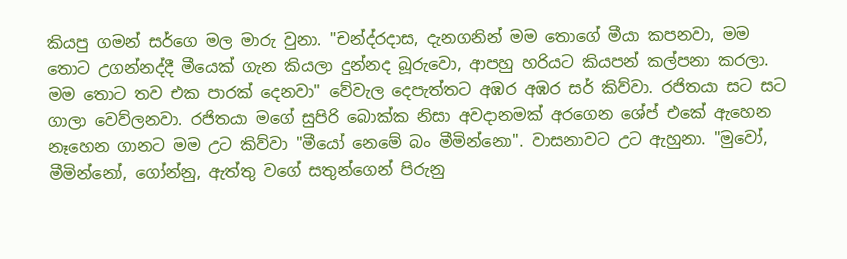කියපු ගමන් සර්ගෙ මල මාරු වුනා. "චන්ද්රදාස, දැනගනින් මම තොගේ මීයා කපනවා, මම තොට උගන්නද්දී මීයෙක් ගැන කියලා දුන්නද බූරුවො, ආපහු හරියට කියපන් කල්පනා කරලා. මම තොට තව එක පාරක් දෙනවා" වේවැල දෙපැත්තට අඹර අඹර සර් කිව්වා. රජිතයා සට සට ගාලා වෙව්ලනවා. රජිතයා මගේ සුපිරි බොක්ක නිසා අවදානමක් අරගෙන ශේප් එකේ ඇහෙන නෑහෙන ගානට මම උට කිව්වා "මීයෝ නෙමේ බං මීමින්නො". වාසනාවට උට ඇහුනා. "මුවෝ, මීමින්නෝ, ගෝන්නු, ඇත්තු වගේ සතුන්ගෙන් පිරුනු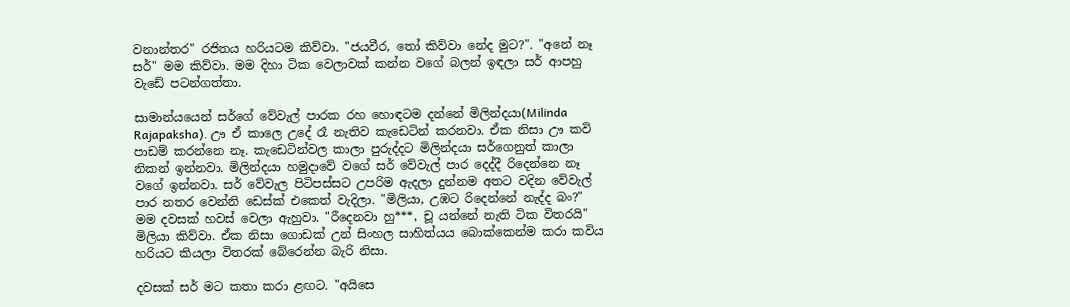වනාන්තර" රජිතය හරියටම කිව්වා. "ජයවීර, තෝ කිව්වා නේද මුට?". "අනේ නෑ සර්" මම කිව්වා. මම දිහා ටික වෙලාවක් කන්න වගේ බලන් ඉඳලා සර් ආපහු වැඩේ පටන්ගත්තා.

සාමාන්යයෙන් සර්ගේ වේවැල් පාරක රහ හොඳටම දන්නේ මිලින්දයා(Milinda Rajapaksha). ඌ ඒ කාලෙ උදේ රෑ නැතිව කැඩෙටින් කරනවා. ඒක නිසා ඌ කවි පාඩම් කරන්නෙ නෑ. කැඩෙටින්වල කාලා පුරුද්දට මිලින්දයා සර්ගෙනුත් කාලා නිකන් ඉන්නවා. මිලින්දයා හමුදාවේ වගේ සර් වේවැල් පාර දෙද්දී රිදෙන්නෙ නෑ වගේ ඉන්නවා. සර් වේවැල පිටිපස්සට උපරිම ඇදලා දුන්නම අතට වදින වේවැල් පාර නතර වෙන්නි ඩෙස්ක් එකෙත් වැදිලා. "මිලියා, උඹට රිදෙන්නේ නැද්ද බං?" මම දවසක් හවස් වෙලා ඇහුවා. "රීදෙනවා හු***, චූ යන්නේ නැති ටික විතරයි" මිලියා කිව්වා. ඒක නිසා ගොඩක් උන් සිංහල සාහිත්යය බොක්කෙන්ම කරා කවිය හරියට කියලා විතරක් බේරෙන්න බැරි නිසා.

දවසක් සර් මට කතා කරා ළඟට. "අයිසෙ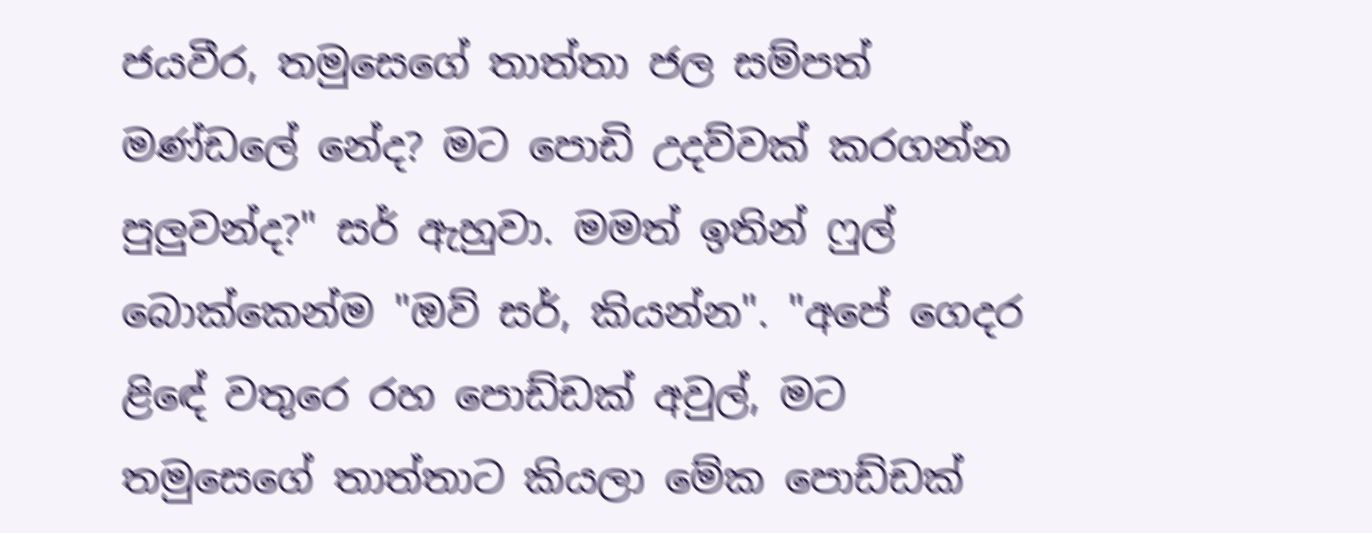ජයවීර, තමුසෙගේ තාත්තා ජල සම්පත් මණ්ඩලේ නේද? මට පොඩි උදව්වක් කරගන්න පුලුවන්ද?" සර් ඇහුවා. මමත් ඉතින් ෆුල් බොක්කෙන්ම "ඔව් සර්, කියන්න". "අපේ ගෙදර ළිඳේ වතුරෙ රහ පොඩ්ඩක් අවුල්, මට තමුසෙගේ තාත්තාට කියලා මේක පොඩ්ඩක්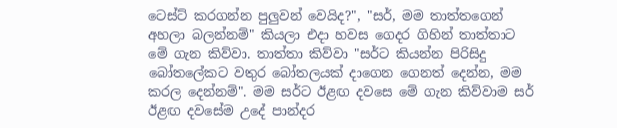ටෙස්ට් කරගන්න පුලුවන් වෙයිද?", "සර්, මම තාත්තගෙන් අහලා බලන්නම්" කියලා එදා හවස ගෙදර ගිහින් තාත්තාට මේ ගැන කිව්වා. තාත්තා කිව්වා "සර්ට කියන්න පිරිසිදු බෝතලේකට වතුර බෝතලයක් දාගෙන ගෙනත් දෙන්න, මම කරල දෙන්නම්". මම සර්ට ඊළඟ දවසෙ මේ ගැන කිව්වාම සර් ඊළඟ දවසේම උදේ පාන්දර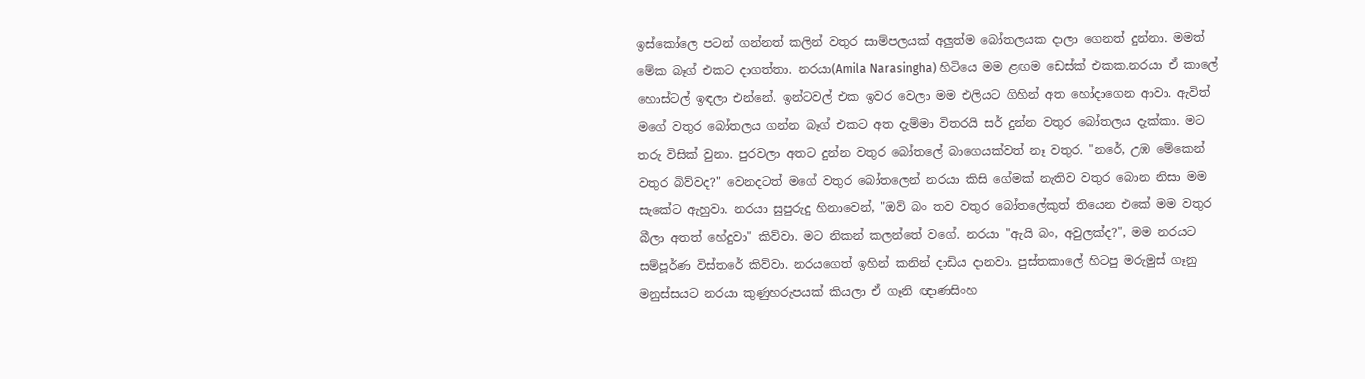ඉස්කෝලෙ පටන් ගන්නත් කලින් වතුර සාම්පලයක් අලුත්ම බෝතලයක දාලා ගෙනත් දුන්නා. මමත් මේක බෑග් එකට දාගත්තා. නරයා(Amila Narasingha) හිටියෙ මම ළඟම ඩෙස්ක් එකක.නරයා ඒ කාලේ හොස්ටල් ඉඳලා එන්නේ. ඉන්ටවල් එක ඉවර වෙලා මම එලියට ගිහින් අත හෝදාගෙන ආවා. ඇවිත් මගේ වතුර බෝතලය ගන්න බෑග් එකට අත දැම්මා විතරයි සර් දුන්න වතුර බෝතලය දැක්කා. මට තරු විසික් වුනා. පුරවලා අතට දුන්න වතුර බෝතලේ බාගෙයක්වත් නෑ වතුර. "නරේ, උඹ මේකෙන් වතුර බිව්වද?" වෙනදටත් මගේ වතුර බෝතලෙන් නරයා කිසි ගේමක් නැතිව වතුර බොන නිසා මම සැකේට ඇහුවා. නරයා සුපුරුදු හිනාවෙන්, "ඔව් බං තව වතුර බෝතලේකුත් තියෙන එකේ මම වතුර බීලා අතත් හේදුවා" කිව්වා. මට නිකන් කලන්තේ වගේ. නරයා "ඇයි බං, අවුලක්ද?", මම නරයට සම්පූර්ණ විස්තරේ කිව්වා. නරයගෙත් ඉහින් කනින් දාඩිය දානවා. පුස්තකාලේ හිටපු මරුමුස් ගෑනු මනුස්සයට නරයා කුණුහරුපයක් කියලා ඒ ගෑනි ඥාණසිංහ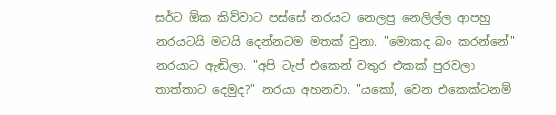සර්ට ඕක කිව්වාට පස්සේ නරයට නෙලපු නෙලිල්ල ආපහු නරයටයි මටයි දෙන්නටම මතක් වුනා. "මොකද බං කරන්නේ" නරයාට ඇඬිලා. "අපි ටැප් එකෙන් වතුර එකක් පුරවලා තාත්තාට දෙමුද?" නරයා අහනවා. "යකෝ, වෙන එකෙක්ටනම්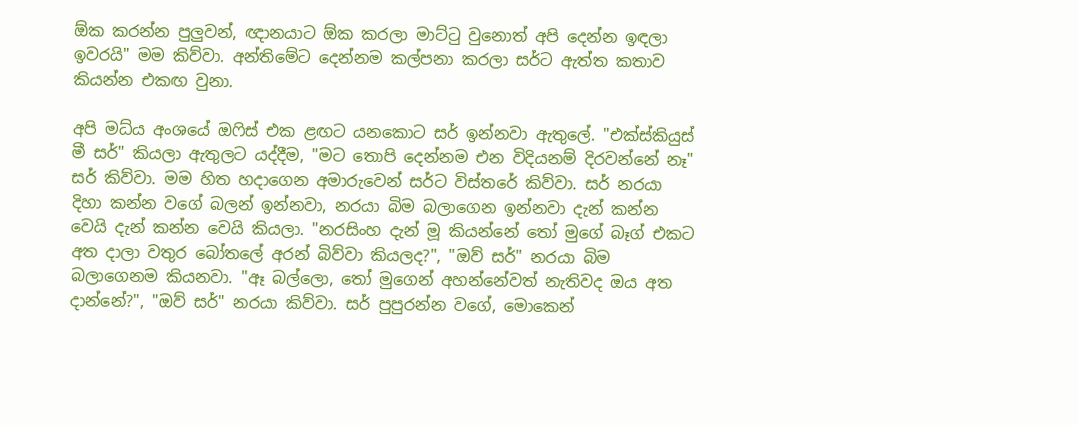ඕක කරන්න පුලුවන්, ඥානයාට ඕක කරලා මාට්ටු වුනොත් අපි දෙන්න ඉඳලා ඉවරයි" මම කිව්වා. අන්තිමේට දෙන්නම කල්පනා කරලා සර්ට ඇත්ත කතාව කියන්න එකඟ වුනා.

අපි මධ්ය අංශයේ ඔෆිස් එක ළඟට යනකොට සර් ඉන්නවා ඇතුලේ. "එක්ස්කියුස් මී සර්" කියලා ඇතුලට යද්දීම, "මට තොපි දෙන්නම එන විදියනම් දිරවන්නේ නෑ" සර් කිව්වා. මම හිත හදාගෙන අමාරුවෙන් සර්ට විස්තරේ කිව්වා. සර් නරයා දිහා කන්න වගේ බලන් ඉන්නවා, නරයා බිම බලාගෙන ඉන්නවා දැන් කන්න වෙයි දැන් කන්න වෙයි කියලා. "නරසිංහ දැන් මූ කියන්නේ තෝ මුගේ බෑග් එකට අත දාලා වතුර බෝතලේ අරන් බිව්වා කියලද?", "ඔව් සර්" නරයා බිම බලාගෙනම කියනවා. "ඈ බල්ලො, තෝ මුගෙන් අහන්නේවත් නැතිවද ඔය අත දාන්නේ?", "ඔව් සර්" නරයා කිව්වා. සර් පුපුරන්න වගේ, මොකෙන්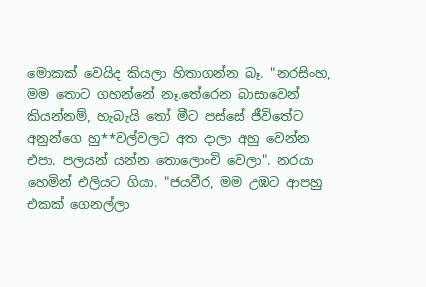මොකක් වෙයිද කියලා හිතාගන්න බෑ. "නරසිංහ, මම තොට ගහන්නේ නෑ.තේරෙන බාසාවෙන් කියන්නම්, හැබැයි තෝ මීට පස්සේ ජීවිතේට අනුන්ගෙ හු**වල්වලට අත දාලා අහු වෙන්න එපා. පලයන් යන්න තොලොංචි වෙලා". නරයා හෙමින් එලියට ගියා. "ජයවීර, මම උඹට ආපහු එකක් ගෙනල්ලා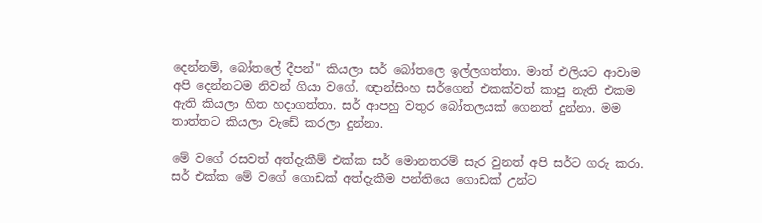දෙන්නම්, බෝතලේ දීපන්" කියලා සර් බෝතලෙ ඉල්ලගත්තා. මාත් එලියට ආවාම අපි දෙන්නටම නිවන් ගියා වගේ. ඥාන්සිංහ සර්ගෙන් එකක්වත් කාපු නැති එකම ඇති කියලා හිත හදාගත්තා. සර් ආපහු වතුර බෝතලයක් ගෙනත් දුන්නා. මම තාත්තට කියලා වැඩේ කරලා දුන්නා.

මේ වගේ රසවත් අත්දැකීම් එක්ක සර් මොනතරම් සැර වුනත් අපි සර්ට ගරු කරා. සර් එක්ක මේ වගේ ගොඩක් අත්දැකීම පන්තියෙ ගොඩක් උන්ට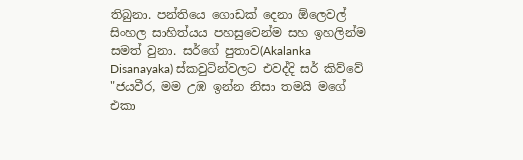තිබුනා. පන්තියෙ ගොඩක් දෙනා ඕලෙවල් සිංහල සාහිත්යය පහසුවෙන්ම සහ ඉහලින්ම සමත් වුනා. සර්ගේ පුතාව(Akalanka Disanayaka) ස්කවුටින්වලට එවද්දි සර් කිව්වේ "ජයවීර, මම උඹ ඉන්න නිසා තමයි මගේ එකා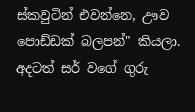ස්කවුටින් එවන්නෙ, ඌව පොඩ්ඩක් බලපන්" කියලා. අදටත් සර් වගේ ගුරු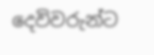දෙවිවරුන්ට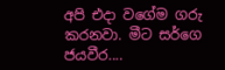අපි එදා වගේම ගරු කරනවා. මීට සර්ගෙ ජයවීර....